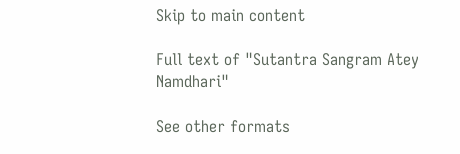Skip to main content

Full text of "Sutantra Sangram Atey Namdhari"

See other formats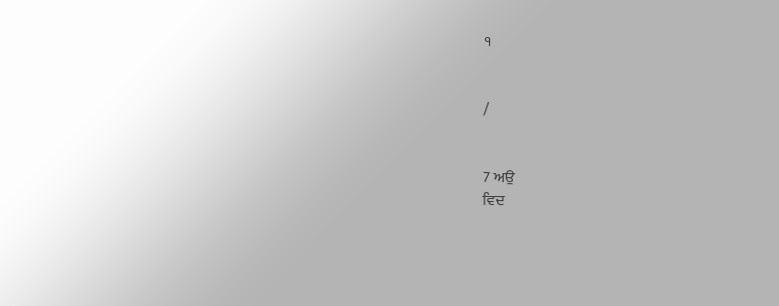੧


/


7 ਅਉ
ਵਿਦ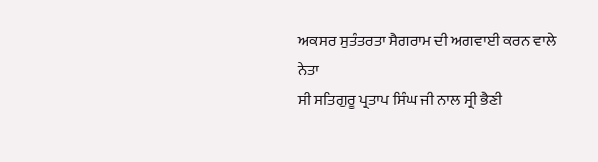ਅਕਸਰ ਸੁਤੰਤਰਤਾ ਸੈਗਰਾਮ ਦੀ ਅਗਵਾਈ ਕਰਨ ਵਾਲੇ ਨੇਤਾ
ਸੀ ਸਤਿਗੁਰੂ ਪ੍ਰਤਾਪ ਸਿੰਘ ਜੀ ਨਾਲ ਸ੍ਰੀ ਭੈਣੀ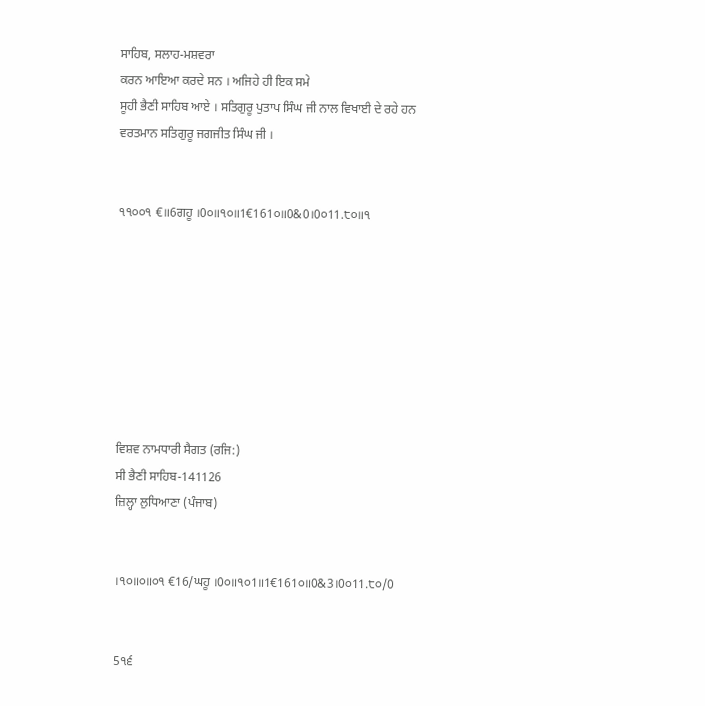ਸਾਹਿਬ, ਸਲਾਹ-ਮਸ਼ਵਰਾ
ਕਰਨ ਆਇਆ ਕਰਦੇ ਸਨ । ਅਜਿਹੇ ਹੀ ਇਕ ਸਮੇ
ਸੂਹੀ ਭੈਣੀ ਸਾਹਿਬ ਆਏ । ਸਤਿਗੁਰੂ ਪੁਤਾਪ ਸਿੰਘ ਜੀ ਨਾਲ ਵਿਖਾਈ ਦੇ ਰਹੇ ਹਨ
ਵਰਤਮਾਨ ਸਤਿਗੁਰੂ ਜਗਜੀਤ ਸਿੰਘ ਜੀ ।


੧੧੦੦੧ €॥6ਗਹੂ ।0੦॥੧੦॥1€161੦॥0&0।0੦11.੮੦॥੧








ਵਿਸ਼ਵ ਨਾਮਧਾਰੀ ਸੈਗਤ (ਰਜਿ:)
ਸੀ ਭੈਣੀ ਸਾਹਿਬ-141126
ਜ਼ਿਲ੍ਹਾ ਲੁਧਿਆਣਾ (ਪੰਜਾਬ)


।੧੦॥੦॥੦੧ €16/ਘਹੂ ।0੦॥੧੦1॥1€161੦॥0&3।0੦11.੮੦/0


5੧੬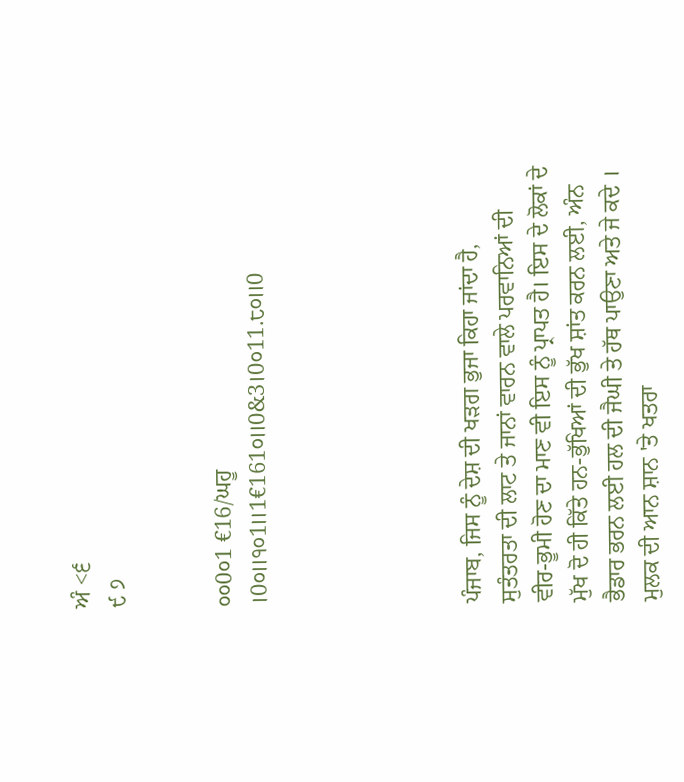ਅੰ <੬
੯ ੭


੦੦0੦1 €16/ਘਹੂ ।0੦॥੧੦1॥1€161੦॥0&3।0੦11.੮੦॥0





ਪੰਜਾਬ, ਜਿਸ ਨੂੰ ਦੇਸ਼ ਦੀ ਖੜਗ ਭੁਜਾ ਕਿਹਾ ਜਾਂਦਾ ਹੈ,
ਸੁਤੰਤਰਤਾ ਦੀ ਲਾਟ ਤੇ ਜਾਨਾਂ ਵਾਰਨ ਵਾਲੇ ਪਰਵਾਨਿਆਂ ਦੀ
ਵੀਰ-ਭੂਮੀ ਹੋਣ ਦਾ ਮਾਣ ਵੀ ਇਸ ਨੂੰ ਪ੍ਰਾਪਤ ਹੈ। ਇਸ ਦੇ ਲੋਕਾਂ ਦੇ
ਮੁੱਖ ਦੋ ਹੀ ਕਿੱਤੇ ਹਨ-ਭੁੱਖਿਆਂ ਦੀ ਭੁੱਖ ਸ਼ਾਂਤ ਕਰਨ ਲਈ, ਅੰਨ
ਭੈਡਾਰ ਭਰਨ ਲਈ ਹਲ ਦੀ ਜੈਘੀ ਤੇ ਹੱਥ ਪਾਉਣਾ ਅਤੇ ਜੇ ਕਦੇ ।
ਮੁਲਕ ਦੀ ਆਨ ਸ਼ਾਨ 'ਤੇ ਖਤਰਾ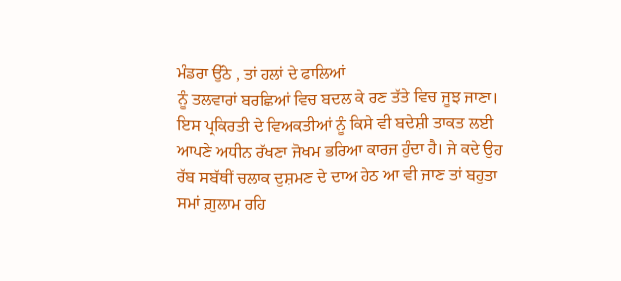ਮੰਡਰਾ ਉੱਠੇ , ਤਾਂ ਹਲਾਂ ਦੇ ਫਾਲਿਆਂ
ਨੂੰ ਤਲਵਾਰਾਂ ਬਰਛਿਆਂ ਵਿਚ ਬਦਲ ਕੇ ਰਣ ਤੱਤੇ ਵਿਚ ਜੂਝ ਜਾਣਾ।
ਇਸ ਪ੍ਰਕਿਰਤੀ ਦੇ ਵਿਅਕਤੀਆਂ ਨੂੰ ਕਿਸੇ ਵੀ ਬਦੇਸ਼ੀ ਤਾਕਤ ਲਈ
ਆਪਣੇ ਅਧੀਨ ਰੱਖਣਾ ਜੋਖਮ ਭਰਿਆ ਕਾਰਜ ਹੁੰਦਾ ਹੈ। ਜੇ ਕਦੇ ਉਹ
ਰੱਬ ਸਬੱਥੀਂ ਚਲਾਕ ਦੁਸ਼ਮਣ ਦੇ ਦਾਅ ਹੇਠ ਆ ਵੀ ਜਾਣ ਤਾਂ ਬਹੁਤਾ
ਸਮਾਂ ਗ਼ੁਲਾਮ ਰਹਿ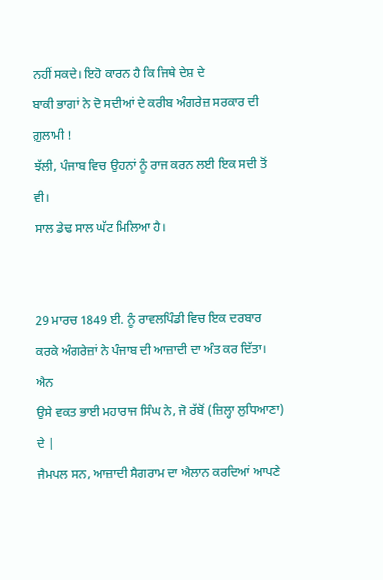ਨਹੀਂ ਸਕਦੇ। ਇਹੋ ਕਾਰਨ ਹੈ ਕਿ ਜਿਥੇ ਦੇਸ਼ ਦੇ
ਬਾਕੀ ਭਾਗਾਂ ਨੇ ਦੋ ਸਦੀਆਂ ਦੇ ਕਰੀਬ ਅੰਗਰੇਜ਼ ਸਰਕਾਰ ਦੀ ਗ਼ੁਲਾਮੀ !
ਝੱਲੀ, ਪੰਜਾਬ ਵਿਚ ਉਹਨਾਂ ਨੂੰ ਰਾਜ ਕਰਨ ਲਈ ਇਕ ਸਦੀ ਤੋਂ ਵੀ।
ਸਾਲ ਡੇਢ ਸਾਲ ਘੱਟ ਮਿਲਿਆ ਹੈ।


29 ਮਾਰਚ 1849 ਈ. ਨੂੰ ਰਾਵਲਪਿੰਡੀ ਵਿਚ ਇਕ ਦਰਬਾਰ
ਕਰਕੇ ਅੰਗਰੇਜ਼ਾਂ ਨੇ ਪੰਜਾਬ ਦੀ ਆਜ਼ਾਦੀ ਦਾ ਅੰਤ ਕਰ ਦਿੱਤਾ। ਐਨ
ਉਸੇ ਵਕਤ ਭਾਈ ਮਹਾਰਾਜ ਸਿੰਘ ਨੇ, ਜੋ ਰੱਬੋਂ (ਜ਼ਿਲ੍ਹਾ ਲੁਧਿਆਣਾ) ਦੇ |
ਜੈਮਪਲ ਸਨ, ਆਜ਼ਾਦੀ ਸੈਗਰਾਮ ਦਾ ਐਲਾਨ ਕਰਦਿਆਂ ਆਪਣੇ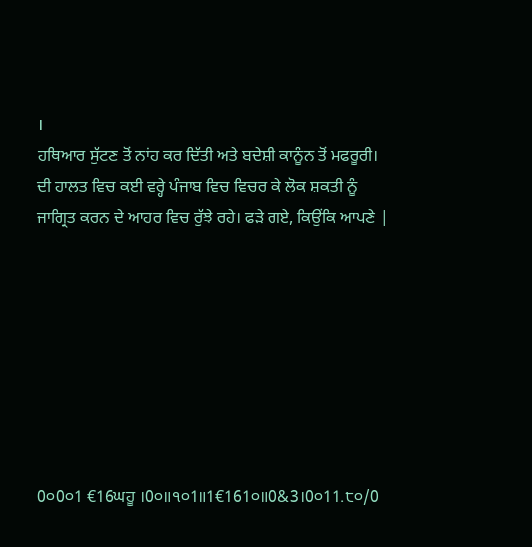।
ਹਥਿਆਰ ਸੁੱਟਣ ਤੋਂ ਨਾਂਹ ਕਰ ਦਿੱਤੀ ਅਤੇ ਬਦੇਸ਼ੀ ਕਾਨੂੰਨ ਤੋਂ ਮਫਰੂਰੀ।
ਦੀ ਹਾਲਤ ਵਿਚ ਕਈ ਵਰ੍ਹੇ ਪੰਜਾਬ ਵਿਚ ਵਿਚਰ ਕੇ ਲੋਕ ਸ਼ਕਤੀ ਨੂੰ
ਜਾਗ੍ਰਿਤ ਕਰਨ ਦੇ ਆਹਰ ਵਿਚ ਰੁੱਝੇ ਰਹੇ। ਫੜੇ ਗਏ, ਕਿਉਂਕਿ ਆਪਣੇ |








0੦0੦1 €16ਘਹੂ ।0੦॥੧੦1॥1€161੦॥0&3।0੦11.੮੦/0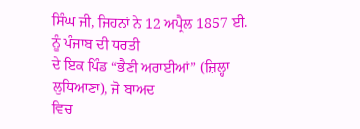ਸਿੰਘ ਜੀ, ਜਿਹਨਾਂ ਨੇ 12 ਅਪ੍ਰੈਲ 1857 ਈ. ਨੂੰ ਪੰਜਾਬ ਦੀ ਧਰਤੀ
ਦੇ ਇਕ ਪਿੰਡ “ਭੈਣੀ ਅਰਾਈਆਂ” (ਜ਼ਿਲ੍ਹਾ ਲੁਧਿਆਣਾ), ਜੋ ਬਾਅਦ
ਵਿਚ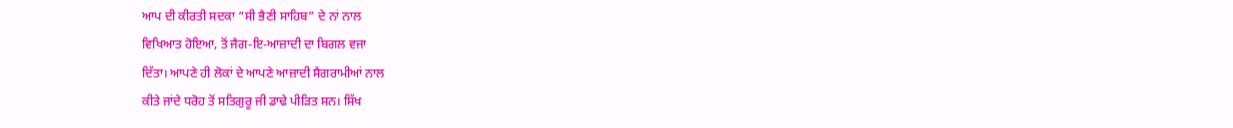ਆਪ ਦੀ ਕੀਰਤੀ ਸਦਕਾ “ਸੀ ਭੈਣੀ ਸਾਹਿਬ” ਦੇ ਨਾਂ ਨਾਲ
ਵਿਖਿਆਤ ਹੋਇਆ, ਤੋਂ ਜੈਗ-ਇ-ਆਜ਼ਾਦੀ ਦਾ ਬਿਗਲ ਵਜਾ
ਦਿੱਤਾ। ਆਪਣੇ ਹੀ ਲੋਕਾਂ ਦੇ ਆਪਣੇ ਆਜ਼ਾਦੀ ਸੈਗਰਾਮੀਆਂ ਨਾਲ
ਕੀਤੇ ਜਾਂਦੇ ਧਰੋਹ ਤੋਂ ਸਤਿਗੁਰੂ ਜੀ ਡਾਢੇ ਪੀੜਿਤ ਸਨ। ਸਿੱਖ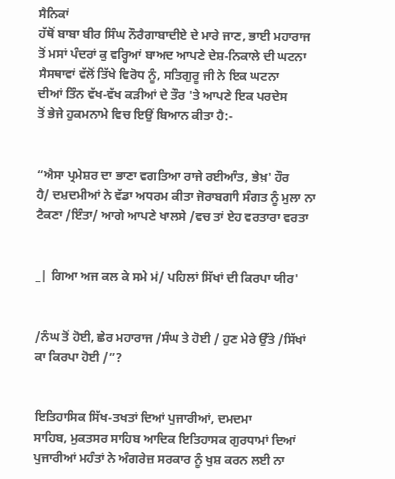ਸੈਨਿਕਾਂ
ਹੱਥੋਂ ਬਾਬਾ ਬੀਰ ਸਿੰਘ ਨੌਰੈਗਾਬਾਦੀਏ ਦੇ ਮਾਰੇ ਜਾਣ, ਭਾਈ ਮਹਾਰਾਜ
ਤੋਂ ਮਸਾਂ ਪੰਦਰਾਂ ਕੁ ਵਰ੍ਹਿਆਂ ਬਾਅਦ ਆਪਣੇ ਦੇਸ਼-ਨਿਕਾਲੇ ਦੀ ਘਟਨਾ
ਸੈਸਥਾਵਾਂ ਵੱਲੋਂ ਤਿੱਖੇ ਵਿਰੋਧ ਨੂੰ, ਸਤਿਗੁਰੂ ਜੀ ਨੇ ਇਕ ਘਟਨਾ
ਦੀਆਂ ਤਿੰਨ ਵੱਖ-ਵੱਖ ਕੜੀਆਂ ਦੇ ਤੌਰ 'ਤੇ ਆਪਣੇ ਇਕ ਪਰਦੇਸ
ਤੋਂ ਭੇਜੇ ਹੁਕਮਨਾਮੇ ਵਿਚ ਇਉਂ ਬਿਆਨ ਕੀਤਾ ਹੈ:-


“ਐਸਾ ਪ੍ਰਮੇਸ਼ਰ ਦਾ ਭਾਣਾ ਵਗਤਿਆ ਰਾਜੇ ਰਈਆੰਤ, ਭੇਖ਼' ਹੌਰ
ਹੈ/ ਦਮ਼ਦਮੀਆਂ ਨੇ ਵੱਡਾ ਅਧਰਮ ਕੀਤਾ ਜੋਰਾਬਗਾੀ ਸੰਗਤ ਨੂੰ ਮੁਲਾ ਨਾ
ਟੈਕਣਾ /ਇੰਤਾ/ ਆਗੇ ਆਪਣੇ ਖਾਲਸੇ /ਵਚ ਤਾਂ ਏਹ ਵਰਤਾਰਾ ਵਰਤਾ


_| ਗਿਆ ਅਜ ਕਲ ਕੇ ਸਮੇ ਮਂ/ ਪਹਿਲਾਂ ਸਿੱਖਾਂ ਦੀ ਕਿਰਪਾ ਯੀਰ'


/ਨੰਘ ਤੋਂ ਹੋਈ, ਛੇਰ ਮਹਾਰਾਜ /ਸੰਘ ਤੇ ਹੋਈ / ਹੁਣ ਮੇਰੇ ਉੱਤੇ /ਸਿੱਖਾਂ
ਕਾ ਕਿਰਪਾ ਹੋਈ /”?


ਇਤਿਹਾਸਿਕ ਸਿੱਖ-ਤਖਤਾਂ ਦਿਆਂ ਪੁਜਾਰੀਆਂ, ਦਮਦਮਾ
ਸਾਹਿਬ, ਮੁਕਤਸਰ ਸਾਹਿਬ ਆਦਿਕ ਇਤਿਹਾਸਕ ਗੁਰਧਾਮਾਂ ਦਿਆਂ
ਪੁਜਾਰੀਆਂ ਮਹੰਤਾਂ ਨੇ ਅੰਗਰੇਜ਼ ਸਰਕਾਰ ਨੂੰ ਖੁਸ਼ ਕਰਨ ਲਈ ਨਾ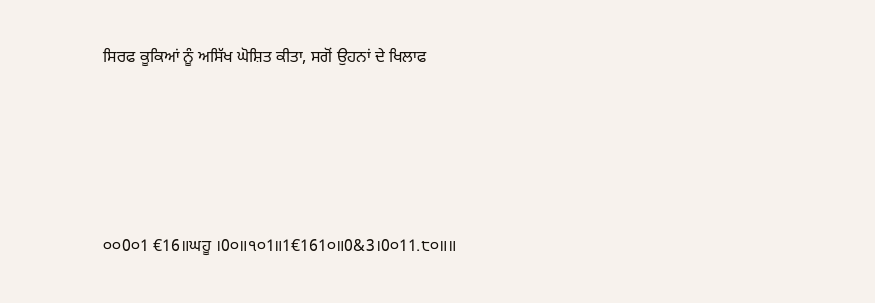ਸਿਰਫ ਕੂਕਿਆਂ ਨੂੰ ਅਸਿੱਖ ਘੋਸ਼ਿਤ ਕੀਤਾ, ਸਗੋਂ ਉਹਨਾਂ ਦੇ ਖਿਲਾਫ





੦੦0੦1 €16॥ਘਹੂ ।0੦॥੧੦1॥1€161੦॥0&3।0੦11.੮੦॥॥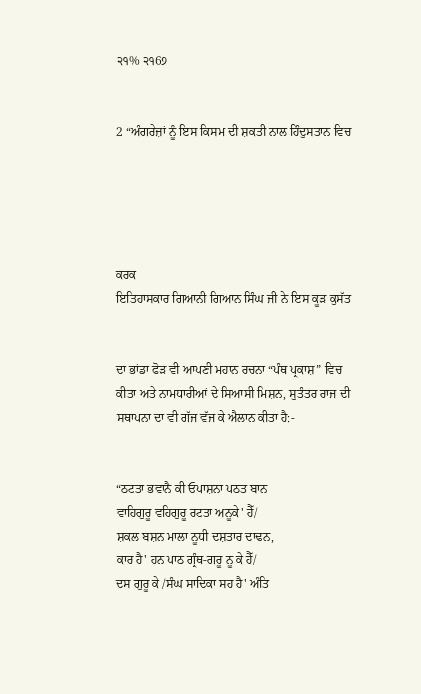੨੧% ੨੧6੭


2 “ਅੰਗਰੇਜ਼ਾਂ ਨੂੰ ਇਸ ਕਿਸਮ ਦੀ ਸ਼ਕਤੀ ਨਾਲ ਹਿੰਦੁਸਤਾਨ ਵਿਚ





ਕਰਕ
ਇਤਿਹਾਸਕਾਰ ਗਿਆਨੀ ਗਿਆਨ ਸਿੰਘ ਜੀ ਨੇ ਇਸ ਕੂੜ ਕੁਸੱਤ


ਦਾ ਭਾਂਡਾ ਫੋੜ ਵੀ ਆਪਣੀ ਮਹਾਨ ਰਚਨਾ “ਪੰਥ ਪ੍ਰਕਾਸ਼” ਵਿਚ
ਕੀਤਾ ਅਤੇ ਨਾਮਧਾਰੀਆਂ ਦੇ ਸਿਆਸੀ ਮਿਸ਼ਨ, ਸੁਤੰਤਰ ਰਾਜ ਦੀ
ਸਥਾਪਨਾ ਦਾ ਵੀ ਗੱਜ ਵੱਜ ਕੇ ਐਲਾਨ ਕੀਤਾ ਹੈ:-


“ਠਟਤਾ ਭਵਾਨੈ ਕੀ ਓਪਾਸ਼ਨਾ ਪਠਤ ਬਾਨ
ਵਾਹਿਗੁਰੂ ਵਹਿਗੁਰੂ ਰਟਤਾ ਅਨੂਕੇ' ਹੈੱ/
ਸ਼ਕਲ ਬਸ਼ਨ ਮਾਲਾ ਨੂਧੀ ਦਸ਼ਤਾਰ ਦਾਢਨ,
ਕਾਰ ਹੈ' ਹਨ ਪਾਠ ਗ੍ਰੰਥ-ਗਰੂ ਨੂ ਕੇ ਹੈੱ/
ਦਸ ਗੁਰੂ ਕੇ /ਸੰਘ ਸਾਦਿਕਾ ਸਹ ਹੈ' ਅੰਤਿ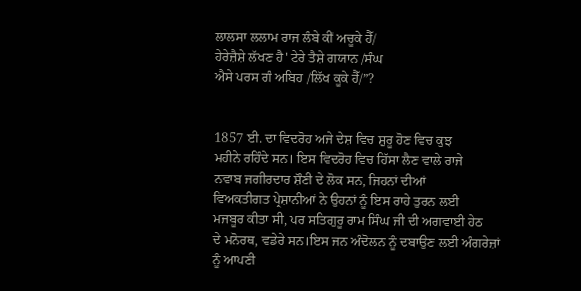ਲਾਲਸਾ ਲਲਾਮ ਰਾਜ ਲੰਬੇ ਕੀਂ ਅਚੂਕੇ ਹੈੱ/
ਹੇਰੇਜ਼ੈਸ਼ੇ ਲੱਖਣ ਹੈ' ਟੇਰੇ ਤੈਸ਼ੇ ਗਯਾਨ /ਸੰਘ
ਐਸੇ ਪਰਸ ਗੰ ਅਬਿਹ /ਲਿੱਖ ਕੂਕੇ ਹੈੱ/”?


1857 ਈ. ਦਾ ਵਿਦਰੋਹ ਅਜੇ ਦੇਸ਼ ਵਿਚ ਸ਼ੁਰੂ ਹੋਣ ਵਿਚ ਕੁਝ
ਮਹੀਨੇ ਰਹਿੰਦੇ ਸਨ। ਇਸ ਵਿਦਰੋਹ ਵਿਚ ਹਿੱਸਾ ਲੈਣ ਵਾਲੇ ਰਾਜੇ
ਨਵਾਬ ਜਗੀਰਦਾਰ ਸ਼ੌਣੀ ਦੇ ਲੋਕ ਸਨ, ਜਿਹਨਾਂ ਦੀਆਂ
ਵਿਅਕਤੀਗਤ ਪ੍ਰੇਸ਼ਾਨੀਆਂ ਨੇ ਉਹਨਾਂ ਨੂੰ ਇਸ ਰਾਹੇ ਤੁਰਨ ਲਈ
ਮਜਬੂਰ ਕੀਤਾ ਸੀ, ਪਰ ਸਤਿਗੁਰੂ ਰਾਮ ਸਿੰਘ ਜੀ ਦੀ ਅਗਵਾਈ ਹੇਠ
ਦੇ ਮਨੋਰਥ, ਵਡੇਰੇ ਸਨ।ਇਸ ਜਨ ਅੰਦੋਲਨ ਨੂੰ ਦਬਾਉਣ ਲਈ ਅੰਗਰੇਜ਼ਾਂ
ਨੂੰ ਆਪਣੀ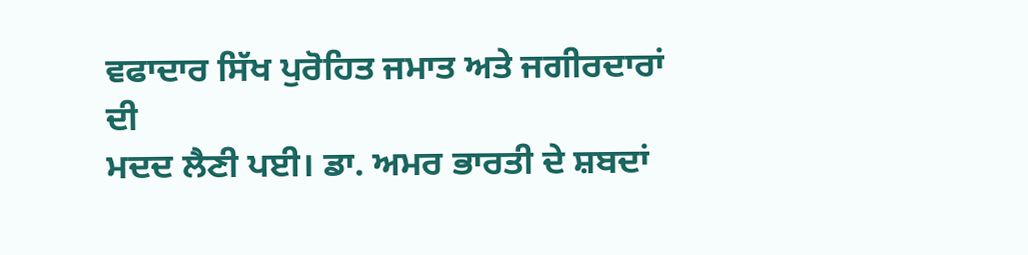ਵਫਾਦਾਰ ਸਿੱਖ ਪੁਰੋਹਿਤ ਜਮਾਤ ਅਤੇ ਜਗੀਰਦਾਰਾਂ ਦੀ
ਮਦਦ ਲੈਣੀ ਪਈ। ਡਾ. ਅਮਰ ਭਾਰਤੀ ਦੇ ਸ਼ਬਦਾਂ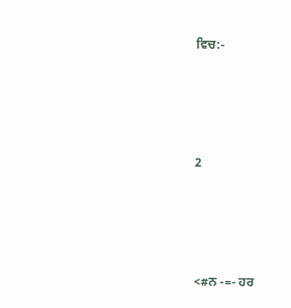ਵਿਚ:-





2





<#ਨ -=- ਹਰ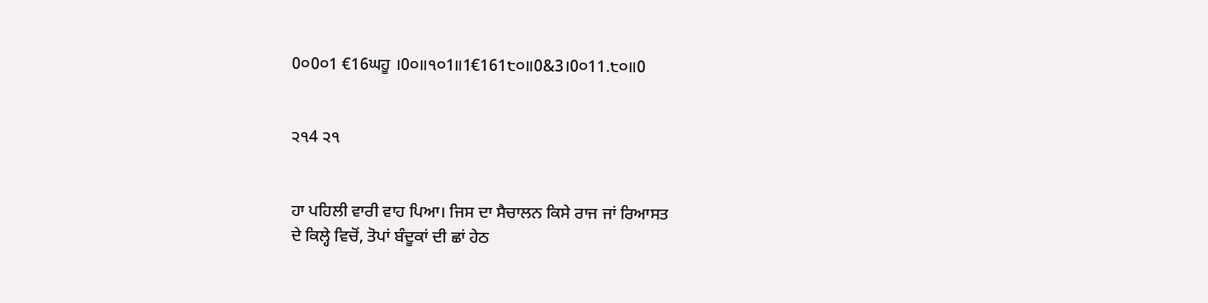0੦0੦1 €16ਘਹੂ ।0੦॥੧੦1॥1€161੮੦॥0&3।0੦11.੮੦॥0


੨੧4 ੨੧


ਹਾ ਪਹਿਲੀ ਵਾਰੀ ਵਾਹ ਪਿਆ। ਜਿਸ ਦਾ ਸੈਚਾਲਨ ਕਿਸੇ ਰਾਜ ਜਾਂ ਰਿਆਸਤ
ਦੇ ਕਿਲ੍ਹੇ ਵਿਚੋਂ, ਤੋਪਾਂ ਬੰਦੂਕਾਂ ਦੀ ਛਾਂ ਹੇਠ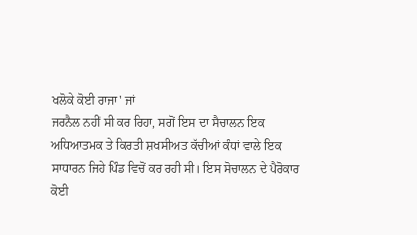ਖਲੋਕੇ ਕੋਈ ਰਾਜਾ' ਜਾਂ
ਜਰਨੈਲ ਨਹੀਂ ਸੀ ਕਰ ਰਿਹਾ, ਸਗੋਂ ਇਸ ਦਾ ਸੈਚਾਲਨ ਇਕ
ਅਧਿਆਤਮਕ ਤੇ ਕਿਰਤੀ ਸ਼ਖਸੀਅਤ ਕੱਚੀਆਂ ਕੰਧਾਂ ਵਾਲੇ ਇਕ
ਸਾਧਾਰਨ ਜਿਹੇ ਪਿੰਡ ਵਿਚੋਂ ਕਰ ਰਹੀ ਸੀ। ਇਸ ਸੋਚਾਲਨ ਦੇ ਪੈਰੋਕਾਰ
ਕੋਈ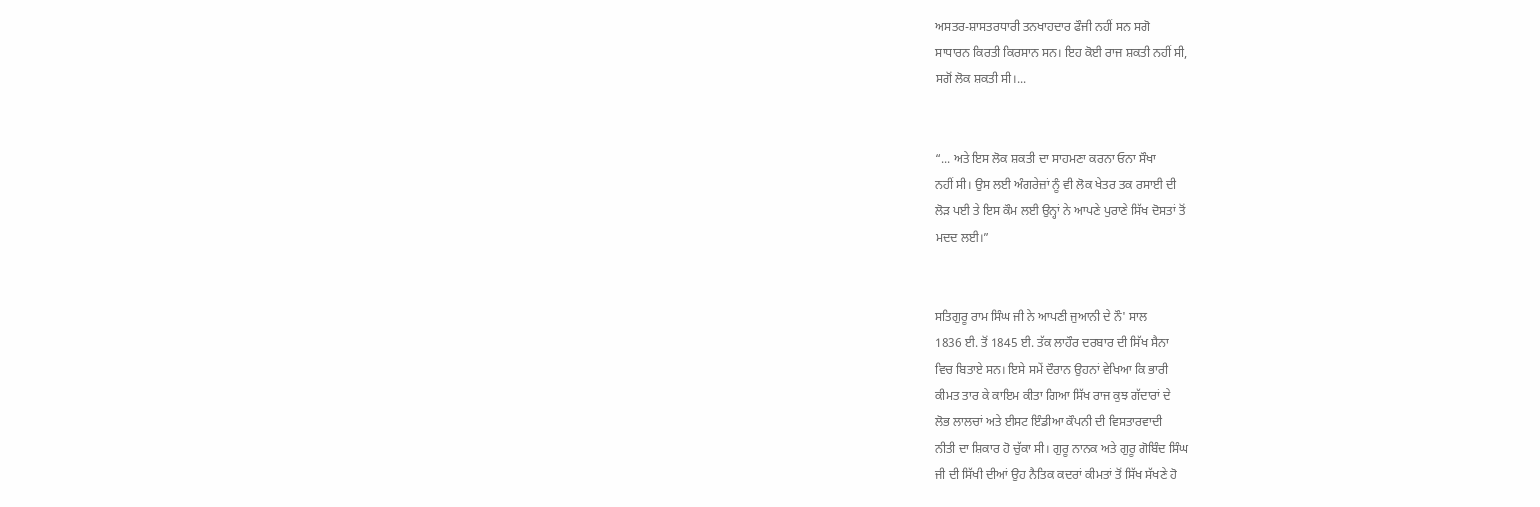ਅਸਤਰ-ਸ਼ਾਸਤਰਧਾਰੀ ਤਨਖਾਹਦਾਰ ਫੌਜੀ ਨਹੀਂ ਸਨ ਸਗੋ
ਸਾਧਾਰਨ ਕਿਰਤੀ ਕਿਰਸਾਨ ਸਨ। ਇਹ ਕੋਈ ਰਾਜ ਸ਼ਕਤੀ ਨਹੀਂ ਸੀ,
ਸਗੋਂ ਲੋਕ ਸ਼ਕਤੀ ਸੀ।...


“... ਅਤੇ ਇਸ ਲੋਕ ਸ਼ਕਤੀ ਦਾ ਸਾਹਮਣਾ ਕਰਨਾ ਓਨਾ ਸੌਖਾ
ਨਹੀਂ ਸੀ। ਉਸ ਲਈ ਅੰਗਰੇਜ਼ਾਂ ਨੂੰ ਵੀ ਲੋਕ ਖੇਤਰ ਤਕ ਰਸਾਈ ਦੀ
ਲੋੜ ਪਈ ਤੇ ਇਸ ਕੌਮ ਲਈ ਉਨ੍ਹਾਂ ਨੇ ਆਪਣੇ ਪੁਰਾਣੇ ਸਿੱਖ ਦੋਸਤਾਂ ਤੋਂ
ਮਦਦ ਲਈ।”


ਸਤਿਗੁਰੂ ਰਾਮ ਸਿੰਘ ਜੀ ਨੇ ਆਪਣੀ ਜੁਆਨੀ ਦੇ ਨੌ' ਸਾਲ
1836 ਈ. ਤੋਂ 1845 ਈ. ਤੱਕ ਲਾਹੌਰ ਦਰਬਾਰ ਦੀ ਸਿੱਖ ਸੈਨਾ
ਵਿਚ ਬਿਤਾਏ ਸਨ। ਇਸੇ ਸਮੇਂ ਦੌਰਾਨ ਉਹਨਾਂ ਵੇਖਿਆ ਕਿ ਭਾਰੀ
ਕੀਮਤ ਤਾਰ ਕੇ ਕਾਇਮ ਕੀਤਾ ਗਿਆ ਸਿੱਖ ਰਾਜ ਕੁਝ ਗੱਦਾਰਾਂ ਦੇ
ਲੋਭ ਲਾਲਚਾਂ ਅਤੇ ਈਸਟ ਇੰਡੀਆ ਕੌਪਨੀ ਦੀ ਵਿਸਤਾਰਵਾਦੀ
ਨੀਤੀ ਦਾ ਸ਼ਿਕਾਰ ਹੋ ਚੁੱਕਾ ਸੀ। ਗੁਰੂ ਨਾਨਕ ਅਤੇ ਗੁਰੂ ਗੋਬਿੰਦ ਸਿੰਘ
ਜੀ ਦੀ ਸਿੱਖੀ ਦੀਆਂ ਉਹ ਨੈਤਿਕ ਕਦਰਾਂ ਕੀਮਤਾਂ ਤੋਂ ਸਿੱਖ ਸੱਖਣੇ ਹੋ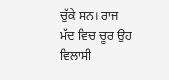ਚੁੱਕੇ ਸਨ। ਰਾਜ ਮੱਦ ਵਿਚ ਚੂਰ ਉਹ ਵਿਲਾਸੀ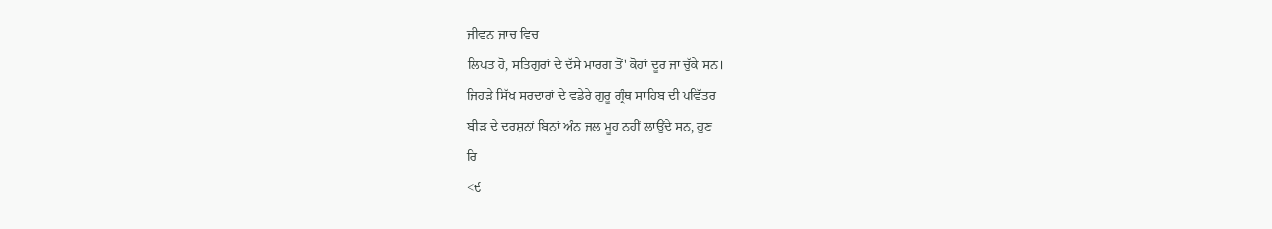ਜੀਵਨ ਜਾਚ ਵਿਚ
ਲਿਪਤ ਹੋ, ਸਤਿਗੁਰਾਂ ਦੇ ਦੱਸੇ ਮਾਰਗ ਤੋਂ' ਕੋਹਾਂ ਦੂਰ ਜਾ ਚੁੱਕੇ ਸਨ।
ਜਿਹੜੇ ਸਿੱਖ ਸਰਦਾਰਾਂ ਦੇ ਵਡੇਰੇ ਗੁਰੂ ਗ੍ਰੰਥ ਸਾਹਿਬ ਦੀ ਪਵਿੱਤਰ
ਬੀੜ ਦੇ ਦਰਸ਼ਨਾਂ ਬਿਨਾਂ ਅੰਨ ਜਲ ਮੂਹ ਨਹੀਂ ਲਾਉਂਦੇ ਸਨ, ਹੁਣ
ਰਿ
<੯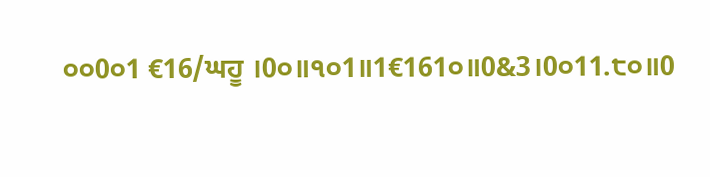੦੦0੦1 €16/ਘਹੂ ।0੦॥੧੦1॥1€161੦॥0&3।0੦11.੮੦॥0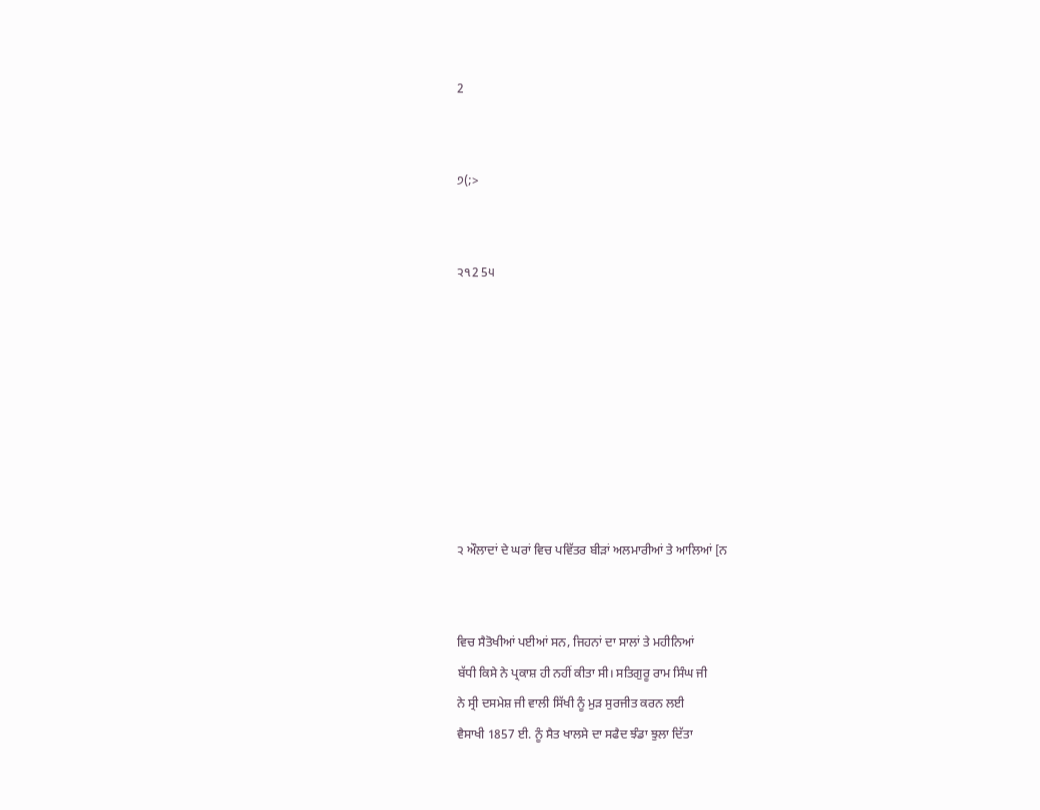2


੭(;>


੨੧2 5੫








੨ ਔਲਾਦਾਂ ਦੇ ਘਰਾਂ ਵਿਚ ਪਵਿੱਤਰ ਬੀੜਾਂ ਅਲਮਾਰੀਆਂ ਤੇ ਆਲਿਆਂ [ਨ


ਵਿਚ ਸੈਤੋਖੀਆਂ ਪਈਆਂ ਸਨ, ਜਿਹਨਾਂ ਦਾ ਸਾਲਾਂ ਤੇ ਮਹੀਨਿਆਂ
ਬੱਧੀ ਕਿਸੇ ਨੇ ਪ੍ਰਕਾਸ਼ ਹੀ ਨਹੀਂ ਕੀਤਾ ਸੀ। ਸਤਿਗੁਰੂ ਰਾਮ ਸਿੰਘ ਜੀ
ਨੇ ਸ੍ਰੀ ਦਸਮੇਸ਼ ਜੀ ਵਾਲੀ ਸਿੱਖੀ ਨੂੰ ਮੁੜ ਸੁਰਜੀਤ ਕਰਨ ਲਈ
ਵੈਸਾਖੀ 1857 ਈ. ਨੂੰ ਸੈਤ ਖਾਲਸੇ ਦਾ ਸਫੈਦ ਝੰਡਾ ਝੁਲਾ ਦਿੱਤਾ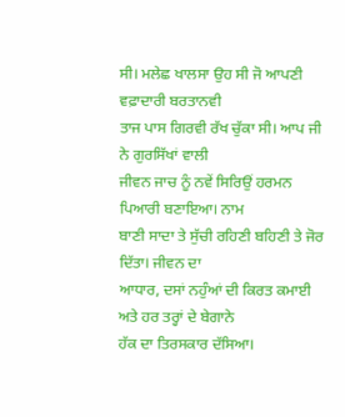ਸੀ। ਮਲੇਛ ਖਾਲਸਾ ਉਹ ਸੀ ਜੋ ਆਪਣੀ ਵਫ਼ਾਦਾਰੀ ਬਰਤਾਨਵੀ
ਤਾਜ ਪਾਸ ਗਿਰਵੀ ਰੱਖ ਚੁੱਕਾ ਸੀ। ਆਪ ਜੀ ਨੇ ਗੁਰਸਿੱਖਾਂ ਵਾਲੀ
ਜੀਵਨ ਜਾਚ ਨੂੰ ਨਵੇਂ ਸਿਰਿਉਂ ਹਰਮਨ ਪਿਆਰੀ ਬਣਾਇਆ। ਨਾਮ
ਬਾਣੀ ਸਾਦਾ ਤੇ ਸੁੱਚੀ ਰਹਿਣੀ ਬਹਿਣੀ ਤੇ ਜੋਰ ਦਿੱਤਾ। ਜੀਵਨ ਦਾ
ਆਧਾਰ, ਦਸਾਂ ਨਹੁੰਆਂ ਦੀ ਕਿਰਤ ਕਮਾਈ ਅਤੇ ਹਰ ਤਰ੍ਹਾਂ ਦੇ ਬੇਗਾਨੇ
ਹੱਕ ਦਾ ਤਿਰਸਕਾਰ ਦੱਸਿਆ।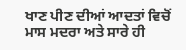ਖਾਣ ਪੀਣ ਦੀਆਂ ਆਦਤਾਂ ਵਿਚੋਂ
ਮਾਸ ਮਦਰਾ ਅਤੇ ਸਾਰੇ ਹੀ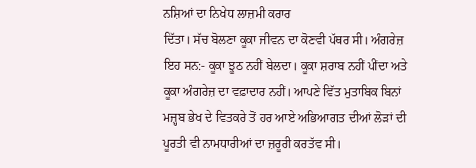ਨਸ਼ਿਆਂ ਦਾ ਨਿਖੇਧ ਲਾਜ਼ਮੀ ਕਰਾਰ
ਦਿੱਤਾ। ਸੱਚ ਬੋਲਣਾ ਕੂਕਾ ਜੀਵਨ ਦਾ ਕੋਣਵੀ ਪੱਥਰ ਸੀ। ਅੰਗਰੇਜ਼
ਇਹ ਸਨ:- ਕੂਕਾ ਝੂਠ ਨਹੀਂ ਬੇਲਦਾ। ਕੂਕਾ ਸ਼ਰਾਬ ਨਹੀਂ ਪੀਂਦਾ ਅਤੇ
ਕੂਕਾ ਅੰਗਰੇਜ਼ ਦਾ ਵਫ਼ਾਦਾਰ ਨਹੀਂ। ਆਪਣੇ ਵਿੱਤ ਮੁਤਾਬਿਕ ਬਿਨਾਂ
ਮਜ਼੍ਹਬ ਭੇਖ ਦੇ ਵਿਤਕਰੇ ਤੋਂ ਹਰ ਆਏ ਅਭਿਆਗਤ ਦੀਆਂ ਲੋੜਾਂ ਦੀ
ਪੂਰਤੀ ਵੀ ਨਾਮਧਾਰੀਆਂ ਦਾ ਜ਼ਰੂਰੀ ਕਰਤੱਵ ਸੀ।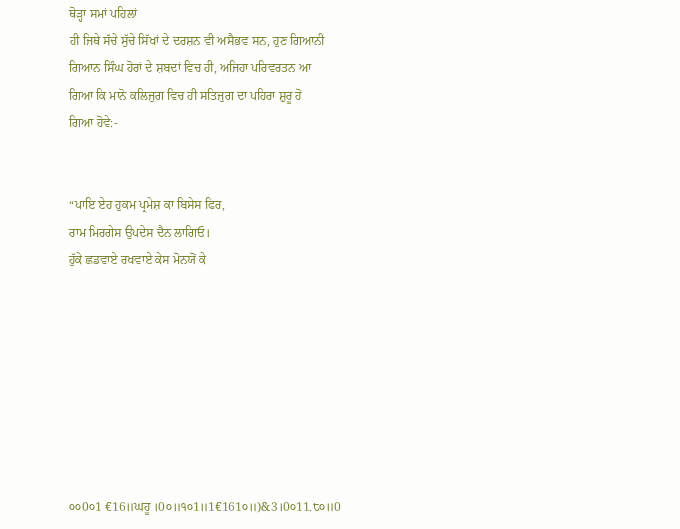ਥੋੜ੍ਹਾ ਸਮਾਂ ਪਹਿਲਾਂ
ਹੀ ਜਿਥੇ ਸੱਚੇ ਸੁੱਚੇ ਸਿੱਖਾਂ ਦੇ ਦਰਸ਼ਨ ਵੀ ਅਸੈਭਵ ਸਨ, ਹੁਣ ਗਿਆਨੀ
ਗਿਆਨ ਸਿੰਘ ਹੋਰਾਂ ਦੇ ਸ਼ਬਦਾਂ ਵਿਚ ਹੀ, ਅਜਿਹਾ ਪਰਿਵਰਤਨ ਆ
ਗਿਆ ਕਿ ਮਾਨੋ ਕਲਿਜੁਗ ਵਿਚ ਹੀ ਸਤਿਜੁਗ ਦਾ ਪਹਿਰਾ ਸ਼ੁਰੂ ਹੋ
ਗਿਆ ਹੋਵੇ:-


“ਪਾਇ ਏਹ ਹੁਕਮ ਪ੍ਰਮੇਸ਼ ਕਾ ਬਿਸੇਸ ਫਿਰ,
ਰਾਮ ਮਿਰਗੇਸ ਉਪਦੇਸ ਦੈਨ ਲਾਗਿਓ।
ਹੁੱਕੇ ਛਡਵਾਏ ਰਖਵਾਏ ਕੇਸ ਮੋਨਯੋਂ ਕੇ








੦੦0੦1 €16॥ਘਹੂ ।0੦॥੧੦1॥1€161੦॥)&3।0੦11.੮੦॥0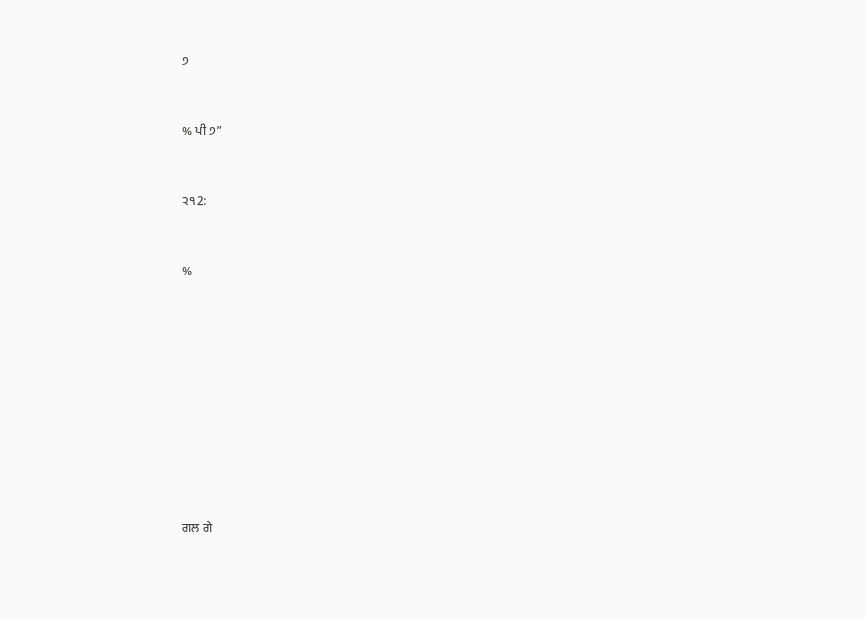੭


% ਪੀ ੭”


੨੧2:


%










ਗਲ ਗੇ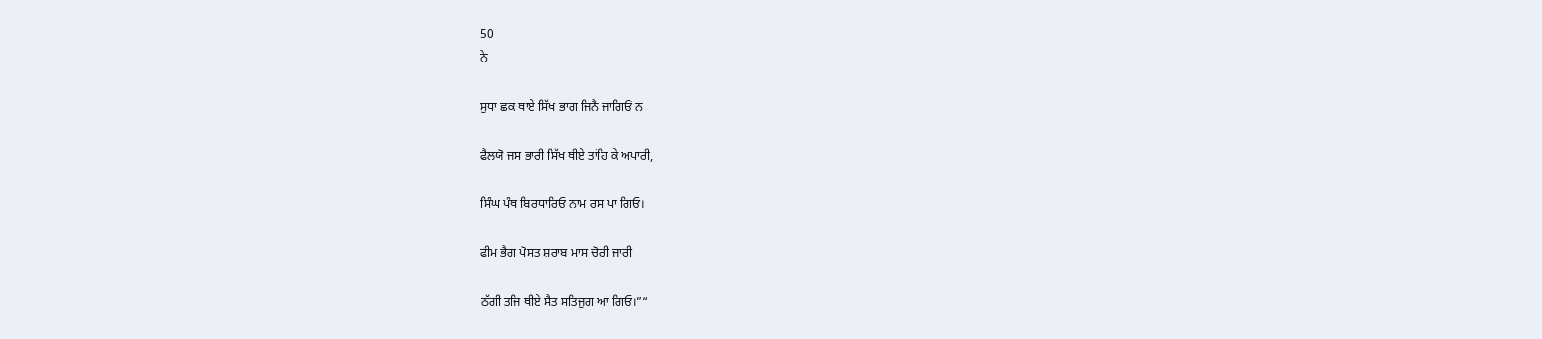50
ਨੇ

ਸੁਧਾ ਛਕ ਥਾਏ ਸਿੱਖ ਭਾਗ ਜਿਨੈ ਜਾਗਿਓਂ ਨ

ਫੈਲਯੋ ਜਸ ਭਾਰੀ ਸਿੱਖ ਥੀਏ ਤਾਂਹਿ ਕੇ ਅਪਾਰੀ,

ਸਿੰਘ ਪੰਥ ਬਿਰਧਾਰਿਓ ਨਾਮ ਰਸ ਪਾ ਗਿਓ।

ਫੀਮ ਭੈਗ ਪੋਸਤ ਸ਼ਰਾਬ ਮਾਸ ਚੋਰੀ ਜਾਰੀ

ਠੱਗੀ ਤਜਿ ਥੀਏ ਸੈਤ ਸਤਿਜੁਗ ਆ ਗਿਓ।”“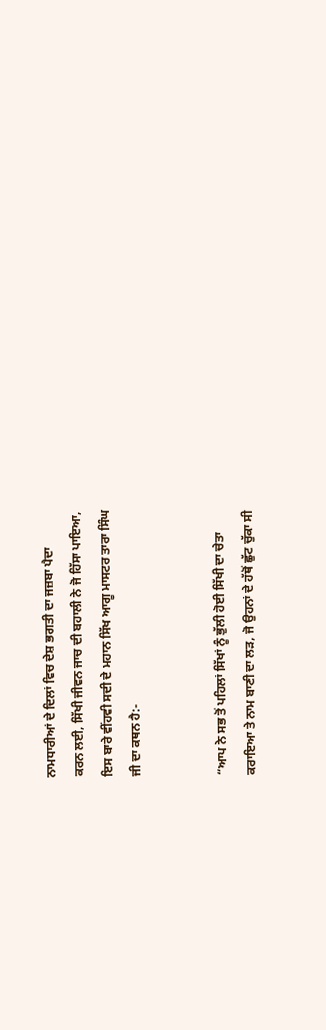ਨਾਮਧਾਰੀਆਂ ਦੇ ਦਿਲਾਂ ਵਿਚ ਦੇਸ਼ ਭਗਤੀ ਦਾ ਜਜ਼ਬਾ ਪੈਦਾ
ਕਰਨ ਲਈ, ਸਿੱਖੀ ਜੀਵਨ ਜਾਚ ਦੀ ਬਹਾਲੀ ਨੇ ਜੋ ਹਿੱਸਾ ਪਾਇਆ,
ਇਸ ਬਾਰੇ ਵੀਂਹਵੀ ਸਦੀ ਦੇ ਮਹਾਨ ਸਿੱਖ ਆਗੂ ਮਾਸਟਰ ਤਾਰਾ ਸਿੰਘ
ਜੀ ਦਾ ਕਥਨ ਹੈ:-


“ਆਪ ਨੇ ਸਭ ਤੋਂ ਪਹਿਲਾਂ ਸਿੱਖਾਂ ਨੂੰ ਭੁੱਲੀ ਹੋਈ ਸਿੱਖੀ ਦਾ ਚੇਤਾ
ਕਰਾਇਆ ਤੇ ਨਾਮ ਬਾਣੀ ਦਾ ਲੜ, ਜੋ ਉਹਨਾਂ ਦੇ ਹੱਥੋਂ ਛੁੱਟ ਚੁੱਕਾ ਸੀ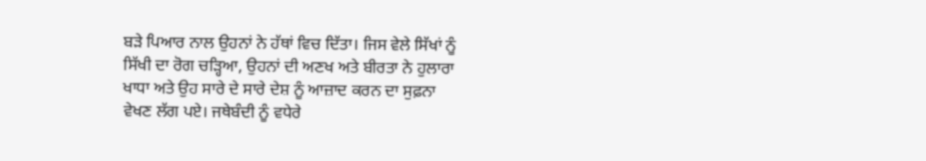ਬੜੇ ਪਿਆਰ ਨਾਲ ਉਹਨਾਂ ਨੇ ਹੱਥਾਂ ਵਿਚ ਦਿੱਤਾ। ਜਿਸ ਵੇਲੇ ਸਿੱਖਾਂ ਨੂੰ
ਸਿੱਖੀ ਦਾ ਰੋਗ ਚੜ੍ਹਿਆ, ਉਹਨਾਂ ਦੀ ਅਣਖ ਅਤੇ ਬੀਰਤਾ ਨੇ ਹੁਲਾਰਾ
ਖਾਧਾ ਅਤੇ ਉਹ ਸਾਰੇ ਦੇ ਸਾਰੇ ਦੇਸ਼ ਨੂੰ ਆਜ਼ਾਦ ਕਰਨ ਦਾ ਸੁਫ਼ਨਾ
ਵੇਖਣ ਲੱਗ ਪਏ। ਜਥੇਬੰਦੀ ਨੂੰ ਵਧੇਰੇ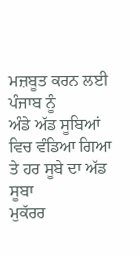ਮਜ਼ਬੂਤ ਕਰਨ ਲਈ ਪੰਜਾਬ ਨੂੰ
ਅੰਡੇ ਅੱਡ ਸੂਬਿਆਂ ਵਿਚ ਵੰਡਿਆ ਗਿਆ ਤੇ ਹਰ ਸੂਬੇ ਦਾ ਅੱਡ ਸੂਬਾ
ਮੁਕੱਰਰ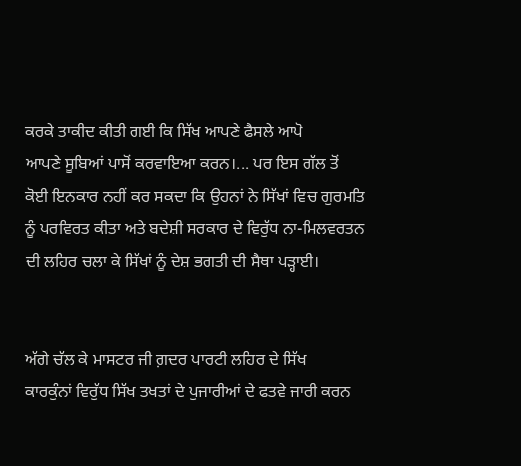ਕਰਕੇ ਤਾਕੀਦ ਕੀਤੀ ਗਈ ਕਿ ਸਿੱਖ ਆਪਣੇ ਫੈਸਲੇ ਆਪੋ
ਆਪਣੇ ਸੂਬਿਆਂ ਪਾਸੋਂ ਕਰਵਾਇਆ ਕਰਨ।... ਪਰ ਇਸ ਗੱਲ ਤੋਂ
ਕੋਈ ਇਨਕਾਰ ਨਹੀਂ ਕਰ ਸਕਦਾ ਕਿ ਉਹਨਾਂ ਨੇ ਸਿੱਖਾਂ ਵਿਚ ਗੁਰਮਤਿ
ਨੂੰ ਪਰਵਿਰਤ ਕੀਤਾ ਅਤੇ ਬਦੇਸ਼ੀ ਸਰਕਾਰ ਦੇ ਵਿਰੁੱਧ ਨਾ-ਮਿਲਵਰਤਨ
ਦੀ ਲਹਿਰ ਚਲਾ ਕੇ ਸਿੱਖਾਂ ਨੂੰ ਦੇਸ਼ ਭਗਤੀ ਦੀ ਸੈਥਾ ਪੜ੍ਹਾਈ।


ਅੱਗੇ ਚੱਲ ਕੇ ਮਾਸਟਰ ਜੀ ਗ਼ਦਰ ਪਾਰਟੀ ਲਹਿਰ ਦੇ ਸਿੱਖ
ਕਾਰਕੁੰਨਾਂ ਵਿਰੁੱਧ ਸਿੱਖ ਤਖਤਾਂ ਦੇ ਪੁਜਾਰੀਆਂ ਦੇ ਫਤਵੇ ਜਾਰੀ ਕਰਨ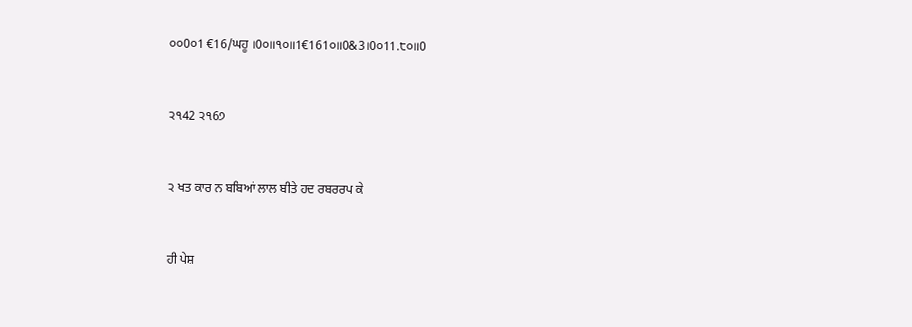੦੦0੦1 €16/ਘਹੂ ।0੦॥੧੦॥1€161੦॥0&3।0੦11.੮੦॥0


੨੧42 ੨੧6੭


੨ ਖਤ ਕਾਰ ਨ ਬਬਿਆਂ ਲਾਲ ਬੀਤੇ ਹਦ ਰਬਰਰਪ ਕੇ


ਹੀ ਪੇਸ਼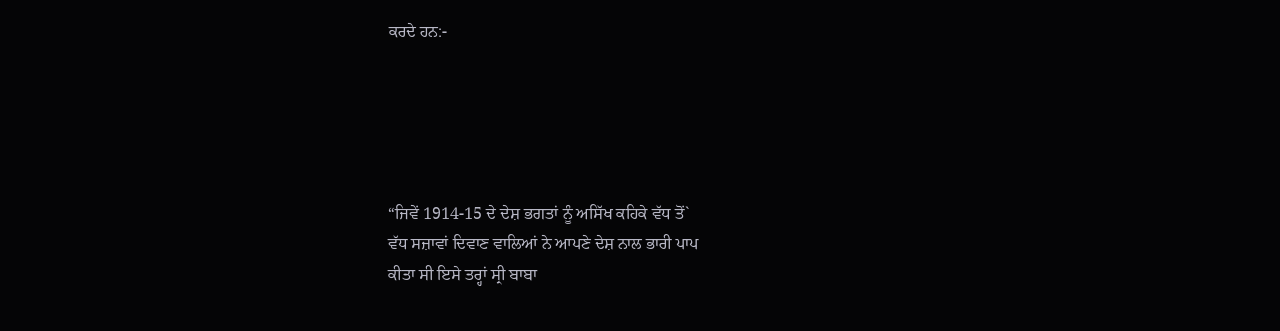ਕਰਦੇ ਹਨ:-





“ਜਿਵੇਂ 1914-15 ਦੇ ਦੇਸ਼ ਭਗਤਾਂ ਨੂੰ ਅਸਿੱਖ ਕਹਿਕੇ ਵੱਧ ਤੋਂ`
ਵੱਧ ਸਜ਼ਾਵਾਂ ਦਿਵਾਣ ਵਾਲਿਆਂ ਨੇ ਆਪਣੇ ਦੇਸ਼ ਨਾਲ ਭਾਰੀ ਪਾਪ
ਕੀਤਾ ਸੀ ਇਸੇ ਤਰ੍ਹਾਂ ਸ੍ਰੀ ਬਾਬਾ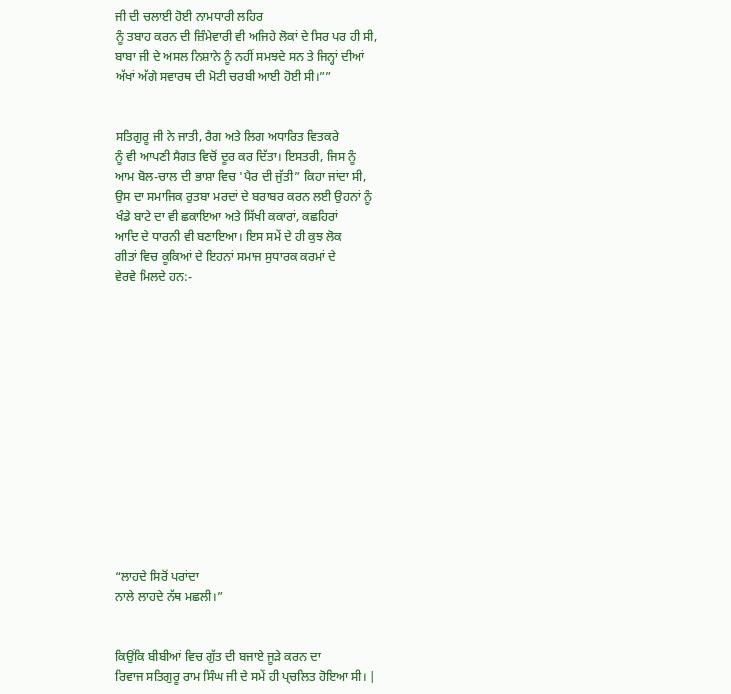ਜੀ ਦੀ ਚਲਾਈ ਹੋਈ ਨਾਮਧਾਰੀ ਲਹਿਰ
ਨੂੰ ਤਬਾਹ ਕਰਨ ਦੀ ਜ਼ਿੰਮੇਵਾਰੀ ਵੀ ਅਜਿਹੇ ਲੋਕਾਂ ਦੇ ਸਿਰ ਪਰ ਹੀ ਸੀ,
ਬਾਬਾ ਜੀ ਦੇ ਅਸਲ ਨਿਸ਼ਾਨੇ ਨੂੰ ਨਹੀਂ ਸਮਝਦੇ ਸਨ ਤੇ ਜਿਨ੍ਹਾਂ ਦੀਆਂ
ਅੱਖਾਂ ਅੱਗੇ ਸਵਾਰਥ ਦੀ ਮੋਟੀ ਚਰਬੀ ਆਈ ਹੋਈ ਸੀ।””


ਸਤਿਗੁਰੂ ਜੀ ਨੇ ਜਾਤੀ, ਰੈਗ ਅਤੇ ਲਿਗ ਅਧਾਰਿਤ ਵਿਤਕਰੇ
ਨੂੰ ਵੀ ਆਪਣੀ ਸੈਗਤ ਵਿਚੋਂ ਦੂਰ ਕਰ ਦਿੱਤਾ। ਇਸਤਰੀ, ਜਿਸ ਨੂੰ
ਆਮ ਬੋਲ-ਚਾਲ ਦੀ ਭਾਸ਼ਾ ਵਿਚ 'ਪੈਰ ਦੀ ਜੁੱਤੀ” ਕਿਹਾ ਜਾਂਦਾ ਸੀ,
ਉਸ ਦਾ ਸਮਾਜਿਕ ਰੁਤਬਾ ਮਰਦਾਂ ਦੇ ਬਰਾਬਰ ਕਰਨ ਲਈ ਉਹਨਾਂ ਨੂੰ
ਖੰਡੇ ਬਾਟੇ ਦਾ ਵੀ ਛਕਾਇਆ ਅਤੇ ਸਿੱਖੀ ਕਕਾਰਾਂ, ਕਛਹਿਰਾਂ
ਆਦਿ ਦੇ ਧਾਰਨੀ ਵੀ ਬਣਾਇਆ। ਇਸ ਸਮੇਂ ਦੇ ਹੀ ਕੁਝ ਲੋਕ
ਗੀਤਾਂ ਵਿਚ ਕੂਕਿਆਂ ਦੇ ਇਹਨਾਂ ਸਮਾਜ ਸੁਧਾਰਕ ਕਰਮਾਂ ਦੇ
ਵੇਰਵੇ ਮਿਲਦੇ ਹਨ:-














“ਲਾਹਦੇ ਸਿਰੋਂ ਪਰਾਂਦਾ
ਨਾਲੇ ਲਾਹਦੇ ਨੱਥ ਮਛਲੀ।”


ਕਿਉਂਕਿ ਬੀਬੀਆਂ ਵਿਚ ਗੁੱਤ ਦੀ ਬਜਾਏ ਜੂੜੇ ਕਰਨ ਦਾ
ਰਿਵਾਜ ਸਤਿਗੁਰੂ ਰਾਮ ਸਿੰਘ ਜੀ ਦੇ ਸਮੇਂ ਹੀ ਪ੍ਚਲਿਤ ਹੋਇਆ ਸੀ। |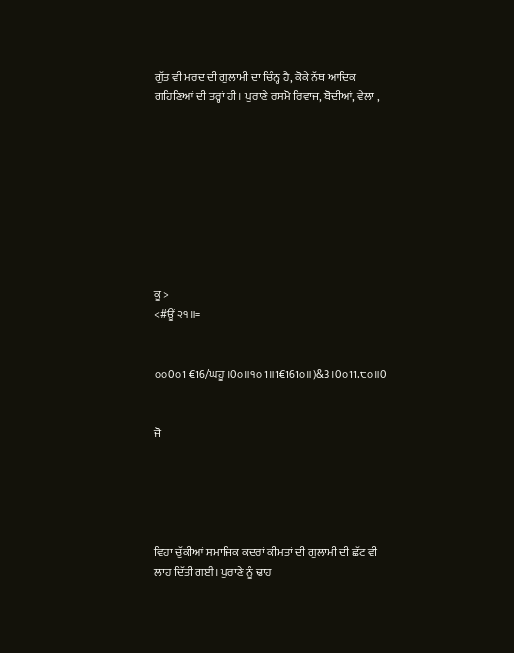ਗੁੱਤ ਵੀ ਮਰਦ ਦੀ ਗੁਲਾਮੀ ਦਾ ਚਿੰਨ੍ਹ ਹੈ, ਕੋਕੇ ਨੱਥ ਆਦਿਕ
ਗਹਿਣਿਆਂ ਦੀ ਤਰ੍ਹਾਂ ਹੀ। ਪੁਰਾਣੇ ਰਸਮੋ ਰਿਵਾਜ, ਬੋਦੀਆਂ, ਵੇਲਾ ,









ਕੂ >
<#ਊਂ ੨੧॥=


੦੦0੦1 €16/ਘਹੂ ।0੦॥੧੦1॥1€161੦॥)&3।0੦11.੮੦॥0


ਜੋ





ਵਿਹਾ ਚੁੱਕੀਆਂ ਸਮਾਜਿਕ ਕਦਰਾਂ ਕੀਮਤਾਂ ਦੀ ਗੁਲਾਮੀ ਦੀ ਛੱਟ ਵੀ
ਲਾਹ ਦਿੱਤੀ ਗਈ। ਪੁਰਾਣੇ ਨੂੰ ਢਾਹ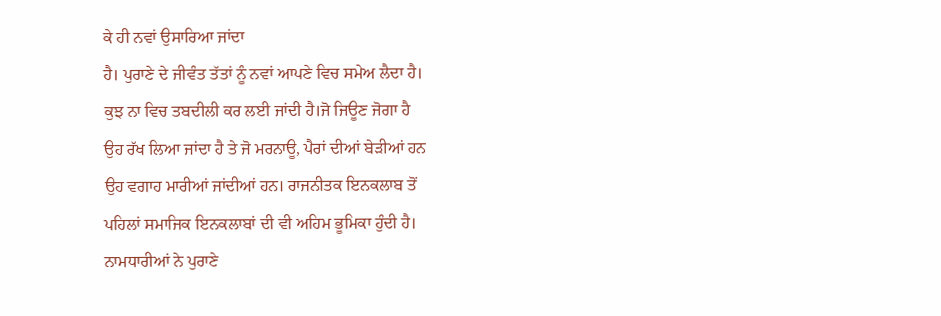ਕੇ ਹੀ ਨਵਾਂ ਉਸਾਰਿਆ ਜਾਂਦਾ
ਹੈ। ਪੁਰਾਣੇ ਦੇ ਜੀਵੰਤ ਤੱਤਾਂ ਨੂੰ ਨਵਾਂ ਆਪਣੇ ਵਿਚ ਸਮੇਅ ਲੈਦਾ ਹੈ।
ਕੁਝ ਨਾ ਵਿਚ ਤਬਦੀਲੀ ਕਰ ਲਈ ਜਾਂਦੀ ਹੈ।ਜੋ ਜਿਊਣ ਜੋਗਾ ਹੈ
ਉਹ ਰੱਖ ਲਿਆ ਜਾਂਦਾ ਹੈ ਤੇ ਜੋ ਮਰਨਾਊ, ਪੈਰਾਂ ਦੀਆਂ ਬੇੜੀਆਂ ਹਨ
ਉਹ ਵਗਾਹ ਮਾਰੀਆਂ ਜਾਂਦੀਆਂ ਹਨ। ਰਾਜਨੀਤਕ ਇਨਕਲਾਬ ਤੋਂ
ਪਹਿਲਾਂ ਸਮਾਜਿਕ ਇਨਕਲਾਬਾਂ ਦੀ ਵੀ ਅਹਿਮ ਭੂਮਿਕਾ ਹੁੰਦੀ ਹੈ।
ਨਾਮਧਾਰੀਆਂ ਨੇ ਪੁਰਾਣੇ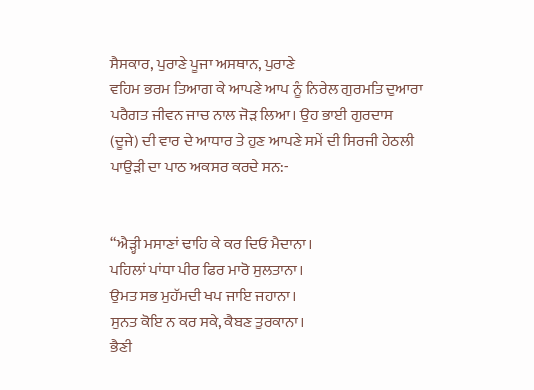ਸੈਸਕਾਰ, ਪੁਰਾਣੇ ਪੂਜਾ ਅਸਥਾਨ, ਪੁਰਾਣੇ
ਵਹਿਮ ਭਰਮ ਤਿਆਗ ਕੇ ਆਪਣੇ ਆਪ ਨੂੰ ਨਿਰੇਲ ਗੁਰਮਤਿ ਦੁਆਰਾ
ਪਰੈਗਤ ਜੀਵਨ ਜਾਚ ਨਾਲ ਜੋੜ ਲਿਆ। ਉਹ ਭਾਈ ਗੁਰਦਾਸ
(ਦੂਜੇ) ਦੀ ਵਾਰ ਦੇ ਆਧਾਰ ਤੇ ਹੁਣ ਆਪਣੇ ਸਮੇਂ ਦੀ ਸਿਰਜੀ ਹੇਠਲੀ
ਪਾਉੜੀ ਦਾ ਪਾਠ ਅਕਸਰ ਕਰਦੇ ਸਨ:-


“ਐੜ੍ਹੀ ਮਸਾਣਾਂ ਢਾਹਿ ਕੇ ਕਰ ਦਿਓ ਮੈਦਾਨਾ।
ਪਹਿਲਾਂ ਪਾਂਧਾ ਪੀਰ ਫਿਰ ਮਾਰੋ ਸੁਲਤਾਨਾ।
ਉਮਤ ਸਭ ਮੁਹੱਮਦੀ ਖਪ ਜਾਇ ਜਹਾਨਾ।
ਸੁਨਤ ਕੋਇ ਨ ਕਰ ਸਕੇ, ਕੈਬਣ ਤੁਰਕਾਨਾ।
ਭੈਣੀ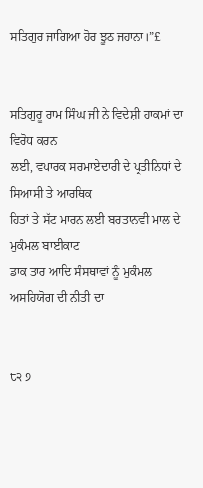ਸਤਿਗੁਰ ਜਾਗਿਆ ਹੋਰ ਝੂਠ ਜਹਾਨਾ।”£


ਸਤਿਗੁਰੂ ਰਾਮ ਸਿੰਘ ਜੀ ਨੇ ਵਿਦੇਸ਼ੀ ਹਾਕਮਾਂ ਦਾ ਵਿਰੋਧ ਕਰਨ
ਲਈ, ਵਪਾਰਕ ਸਰਮਾਏਦਾਰੀ ਦੇ ਪ੍ਰਤੀਨਿਧਾਂ ਦੇ ਸਿਆਸੀ ਤੇ ਆਰਥਿਕ
ਹਿਤਾਂ ਤੇ ਸੱਟ ਮਾਰਨ ਲਈ ਬਰਤਾਨਵੀ ਮਾਲ ਦੇ ਮੁਕੰਮਲ ਬਾਈਕਾਟ
ਡਾਕ ਤਾਰ ਆਦਿ ਸੰਸਥਾਵਾਂ ਨੂੰ ਮੁਕੰਮਲ ਅਸਹਿਯੋਗ ਦੀ ਨੀਤੀ ਦਾ


੮੨ ੭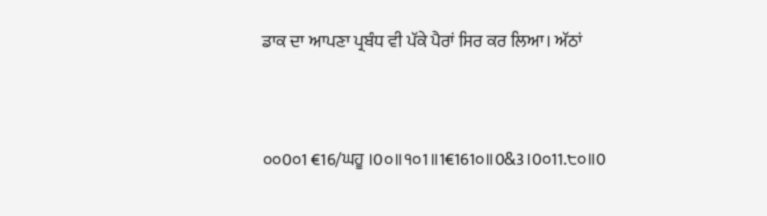ਡਾਕ ਦਾ ਆਪਣਾ ਪ੍ਰਬੰਧ ਵੀ ਪੱਕੇ ਪੈਰਾਂ ਸਿਰ ਕਰ ਲਿਆ। ਅੱਠਾਂ


੦੦0੦1 €16/ਘਹੂ ।0੦॥੧੦1॥1€161੦॥0&3।0੦11.੮੦॥0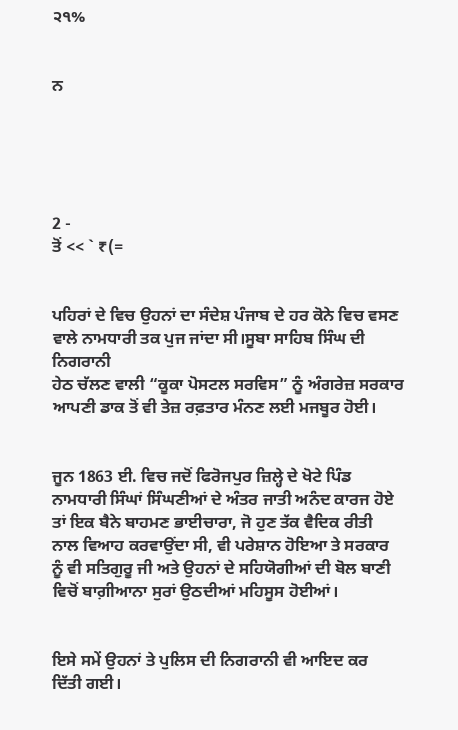੨੧%


ਨ





2 -
ਤੋਂ << ` ₹(=


ਪਹਿਰਾਂ ਦੇ ਵਿਚ ਉਹਨਾਂ ਦਾ ਸੰਦੇਸ਼ ਪੰਜਾਬ ਦੇ ਹਰ ਕੋਨੇ ਵਿਚ ਵਸਣ
ਵਾਲੇ ਨਾਮਧਾਰੀ ਤਕ ਪੁਜ ਜਾਂਦਾ ਸੀ।ਸੂਬਾ ਸਾਹਿਬ ਸਿੰਘ ਦੀ ਨਿਗਰਾਨੀ
ਹੇਠ ਚੱਲਣ ਵਾਲੀ “ਕੂਕਾ ਪੋਸਟਲ ਸਰਵਿਸ” ਨੂੰ ਅੰਗਰੇਜ਼ ਸਰਕਾਰ
ਆਪਣੀ ਡਾਕ ਤੋਂ ਵੀ ਤੇਜ਼ ਰਫ਼ਤਾਰ ਮੰਨਣ ਲਈ ਮਜਬੂਰ ਹੋਈ।


ਜੂਨ 1863 ਈ. ਵਿਚ ਜਦੋਂ ਫਿਰੋਜਪੁਰ ਜ਼ਿਲ੍ਹੇ ਦੇ ਖੋਟੇ ਪਿੰਡ
ਨਾਮਧਾਰੀ ਸਿੰਘਾਂ ਸਿੰਘਣੀਆਂ ਦੇ ਅੰਤਰ ਜਾਤੀ ਅਨੰਦ ਕਾਰਜ ਹੋਏ
ਤਾਂ ਇਕ ਬੈਨੇ ਬਾਹਮਣ ਭਾਈਚਾਰਾ, ਜੋ ਹੁਣ ਤੱਕ ਵੈਦਿਕ ਰੀਤੀ
ਨਾਲ ਵਿਆਹ ਕਰਵਾਉਂਦਾ ਸੀ, ਵੀ ਪਰੇਸ਼ਾਨ ਹੋਇਆ ਤੇ ਸਰਕਾਰ
ਨੂੰ ਵੀ ਸਤਿਗੁਰੂ ਜੀ ਅਤੇ ਉਹਨਾਂ ਦੇ ਸਹਿਯੋਗੀਆਂ ਦੀ ਬੋਲ ਬਾਣੀ
ਵਿਚੋਂ ਬਾਗ਼ੀਆਨਾ ਸੁਰਾਂ ਉਠਦੀਆਂ ਮਹਿਸੂਸ ਹੋਈਆਂ।


ਇਸੇ ਸਮੇਂ ਉਹਨਾਂ ਤੇ ਪੁਲਿਸ ਦੀ ਨਿਗਰਾਨੀ ਵੀ ਆਇਦ ਕਰ
ਦਿੱਤੀ ਗਈ।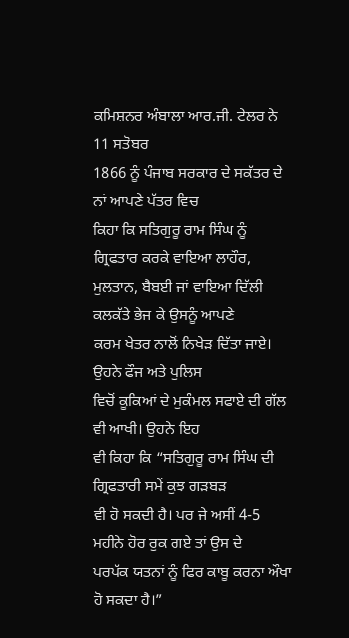ਕਮਿਸ਼ਨਰ ਅੰਬਾਲਾ ਆਰ.ਜੀ. ਟੇਲਰ ਨੇ 11 ਸਤੋਬਰ
1866 ਨੂੰ ਪੰਜਾਬ ਸਰਕਾਰ ਦੇ ਸਕੱਤਰ ਦੇ ਨਾਂ ਆਪਣੇ ਪੱਤਰ ਵਿਚ
ਕਿਹਾ ਕਿ ਸਤਿਗੁਰੂ ਰਾਮ ਸਿੰਘ ਨੂੰ ਗ੍ਰਿਫਤਾਰ ਕਰਕੇ ਵਾਇਆ ਲਾਹੌਰ,
ਮੁਲਤਾਨ, ਬੈਬਈ ਜਾਂ ਵਾਇਆ ਦਿੱਲੀ ਕਲਕੱਤੇ ਭੇਜ ਕੇ ਉਸਨੂੰ ਆਪਣੇ
ਕਰਮ ਖੇਤਰ ਨਾਲੋਂ ਨਿਖੇੜ ਦਿੱਤਾ ਜਾਏ। ਉਹਨੇ ਫੌਜ ਅਤੇ ਪੁਲਿਸ
ਵਿਚੋਂ ਕੂਕਿਆਂ ਦੇ ਮੁਕੰਮਲ ਸਫਾਏ ਦੀ ਗੱਲ ਵੀ ਆਖੀ। ਉਹਨੇ ਇਹ
ਵੀ ਕਿਹਾ ਕਿ “ਸਤਿਗੁਰੂ ਰਾਮ ਸਿੰਘ ਦੀ ਗ੍ਰਿਫਤਾਰੀ ਸਮੇਂ ਕੁਝ ਗੜਬੜ
ਵੀ ਹੋ ਸਕਦੀ ਹੈ। ਪਰ ਜੇ ਅਸੀਂ 4-5 ਮਹੀਨੇ ਹੋਰ ਰੁਕ ਗਏ ਤਾਂ ਉਸ ਦੇ
ਪਰਪੱਕ ਯਤਨਾਂ ਨੂੰ ਫਿਰ ਕਾਬੂ ਕਰਨਾ ਔਖਾ ਹੋ ਸਕਦਾ ਹੈ।”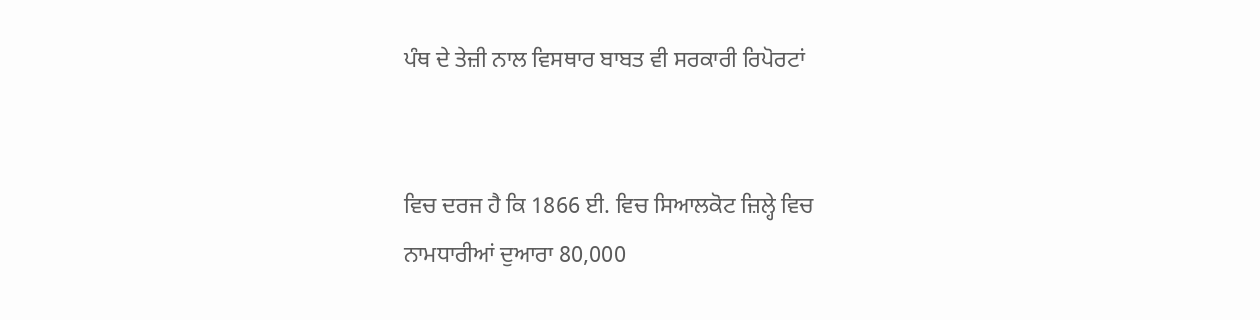ਪੰਥ ਦੇ ਤੇਜ਼ੀ ਨਾਲ ਵਿਸਥਾਰ ਬਾਬਤ ਵੀ ਸਰਕਾਰੀ ਰਿਪੋਰਟਾਂ


ਵਿਚ ਦਰਜ ਹੈ ਕਿ 1866 ਈ. ਵਿਚ ਸਿਆਲਕੋਟ ਜ਼ਿਲ੍ਹੇ ਵਿਚ
ਨਾਮਧਾਰੀਆਂ ਦੁਆਰਾ 80,000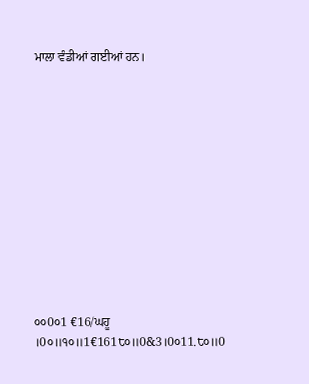ਮਾਲਾ ਵੰਡੀਆਂ ਗਈਆਂ ਹਨ।












੦੦0੦1 €16/ਘਹੂ ।0੦॥੧੦॥1€161੮੦॥0&3।0੦11.੮੦॥0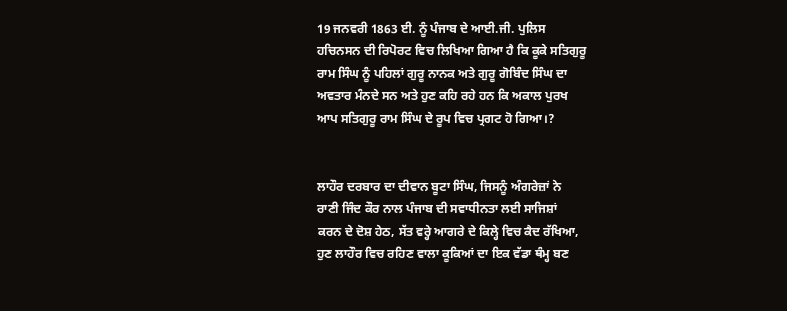19 ਜਨਵਰੀ 1863 ਈ. ਨੂੰ ਪੰਜਾਬ ਦੇ ਆਈ.ਜੀ. ਪੁਲਿਸ
ਹਚਿਨਸਨ ਦੀ ਰਿਪੋਰਟ ਵਿਚ ਲਿਖਿਆ ਗਿਆ ਹੈ ਕਿ ਕੂਕੇ ਸਤਿਗੁਰੂ
ਰਾਮ ਸਿੰਘ ਨੂੰ ਪਹਿਲਾਂ ਗੁਰੂ ਨਾਨਕ ਅਤੇ ਗੁਰੂ ਗੋਬਿੰਦ ਸਿੰਘ ਦਾ
ਅਵਤਾਰ ਮੰਨਦੇ ਸਨ ਅਤੇ ਹੁਣ ਕਹਿ ਰਹੇ ਹਨ ਕਿ ਅਕਾਲ ਪੁਰਖ
ਆਪ ਸਤਿਗੁਰੂ ਰਾਮ ਸਿੰਘ ਦੇ ਰੂਪ ਵਿਚ ਪ੍ਰਗਟ ਹੋ ਗਿਆ।?


ਲਾਹੌਰ ਦਰਬਾਰ ਦਾ ਦੀਵਾਨ ਬੂਟਾ ਸਿੰਘ, ਜਿਸਨੂੰ ਅੰਗਰੇਜ਼ਾਂ ਨੇ
ਰਾਣੀ ਜਿੰਦ ਕੌਰ ਨਾਲ ਪੰਜਾਬ ਦੀ ਸਵਾਧੀਨਤਾ ਲਈ ਸਾਜਿਸ਼ਾਂ
ਕਰਨ ਦੇ ਦੋਸ਼ ਹੇਠ, ਸੱਤ ਵਰ੍ਹੇ ਆਗਰੇ ਦੇ ਕਿਲ੍ਹੇ ਵਿਚ ਕੈਦ ਰੱਖਿਆ,
ਹੁਣ ਲਾਹੌਰ ਵਿਚ ਰਹਿਣ ਵਾਲਾ ਕੂਕਿਆਂ ਦਾ ਇਕ ਵੱਡਾ ਥੰਮ੍ਹ ਬਣ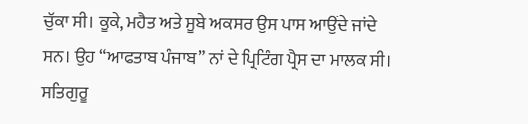ਚੁੱਕਾ ਸੀ। ਕੂਕੇ, ਮਹੈਤ ਅਤੇ ਸੂਬੇ ਅਕਸਰ ਉਸ ਪਾਸ ਆਉਂਦੇ ਜਾਂਦੇ
ਸਨ। ਉਹ “ਆਫਤਾਬ ਪੰਜਾਬ” ਨਾਂ ਦੇ ਪ੍ਰਿਟਿੰਗ ਪ੍ਰੈਸ ਦਾ ਮਾਲਕ ਸੀ।
ਸਤਿਗੁਰੂ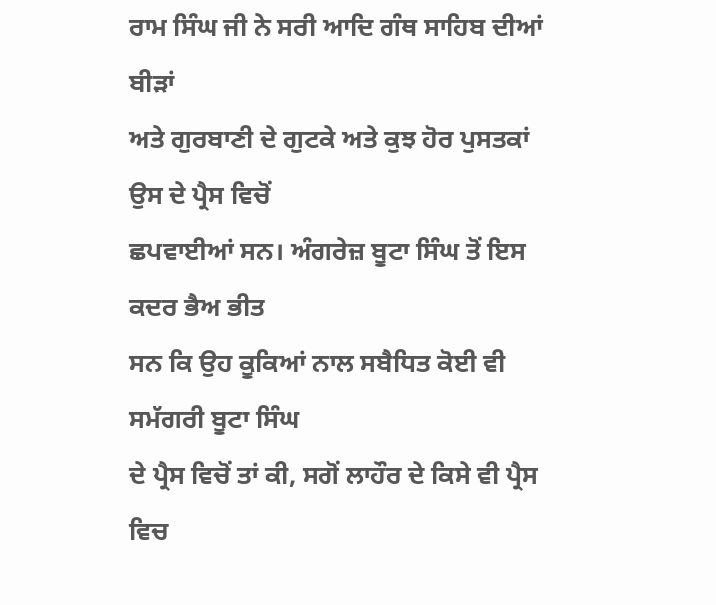ਰਾਮ ਸਿੰਘ ਜੀ ਨੇ ਸਰੀ ਆਦਿ ਗੰਥ ਸਾਹਿਬ ਦੀਆਂ ਬੀੜਾਂ
ਅਤੇ ਗੁਰਬਾਣੀ ਦੇ ਗੁਟਕੇ ਅਤੇ ਕੁਝ ਹੋਰ ਪੁਸਤਕਾਂ ਉਸ ਦੇ ਪ੍ਰੈਸ ਵਿਚੋਂ
ਛਪਵਾਈਆਂ ਸਨ। ਅੰਗਰੇਜ਼ ਬੂਟਾ ਸਿੰਘ ਤੋਂ ਇਸ ਕਦਰ ਭੈਅ ਭੀਤ
ਸਨ ਕਿ ਉਹ ਕੂਕਿਆਂ ਨਾਲ ਸਬੈਧਿਤ ਕੋਈ ਵੀ ਸਮੱਗਰੀ ਬੂਟਾ ਸਿੰਘ
ਦੇ ਪ੍ਰੈਸ ਵਿਚੋਂ ਤਾਂ ਕੀ, ਸਗੋਂ ਲਾਹੌਰ ਦੇ ਕਿਸੇ ਵੀ ਪ੍ਰੈਸ ਵਿਚ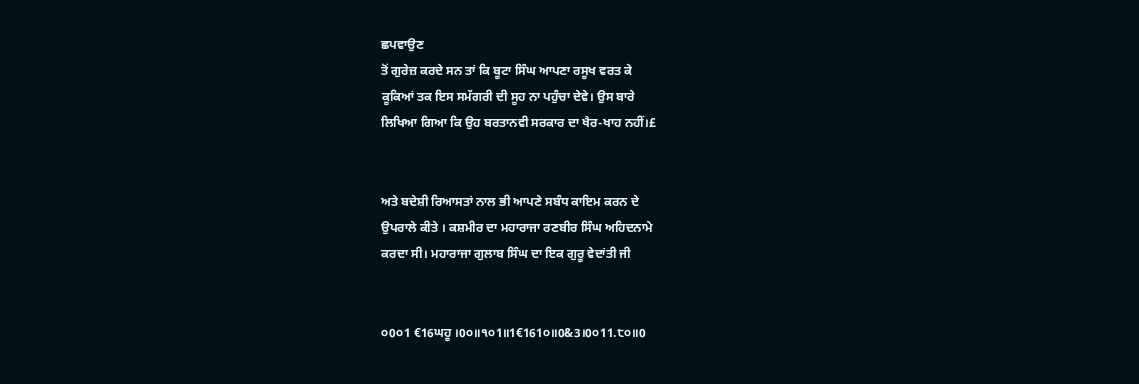ਛਪਵਾਉਣ
ਤੋਂ ਗੁਰੇਜ਼ ਕਰਦੇ ਸਨ ਤਾਂ ਕਿ ਬੂਟਾ ਸਿੰਘ ਆਪਣਾ ਰਸੂਖ ਵਰਤ ਕੇ
ਕੂਕਿਆਂ ਤਕ ਇਸ ਸਮੱਗਰੀ ਦੀ ਸੂਹ ਨਾ ਪਹੁੰਚਾ ਦੇਵੇ। ਉਸ ਬਾਰੇ
ਲਿਖਿਆ ਗਿਆ ਕਿ ਉਹ ਬਰਤਾਨਵੀ ਸਰਕਾਰ ਦਾ ਖੈਰ-ਖਾਹ ਨਹੀਂ।£


ਅਤੇ ਬਦੇਸ਼ੀ ਰਿਆਸਤਾਂ ਨਾਲ ਭੀ ਆਪਣੇ ਸਬੰਧ ਕਾਇਮ ਕਰਨ ਦੇ
ਉਪਰਾਲੇ ਕੀਤੇ । ਕਸ਼ਮੀਰ ਦਾ ਮਹਾਰਾਜਾ ਰਣਬੀਰ ਸਿੰਘ ਅਹਿਦਨਾਮੇ
ਕਰਦਾ ਸੀ। ਮਹਾਰਾਜਾ ਗੁਲਾਬ ਸਿੰਘ ਦਾ ਇਕ ਗੁਰੂ ਵੇਦਾਂਤੀ ਜੀ


੦0੦1 €16ਘਹੂ ।0੦॥੧੦1॥1€161੦॥0&3।0੦11.੮੦॥0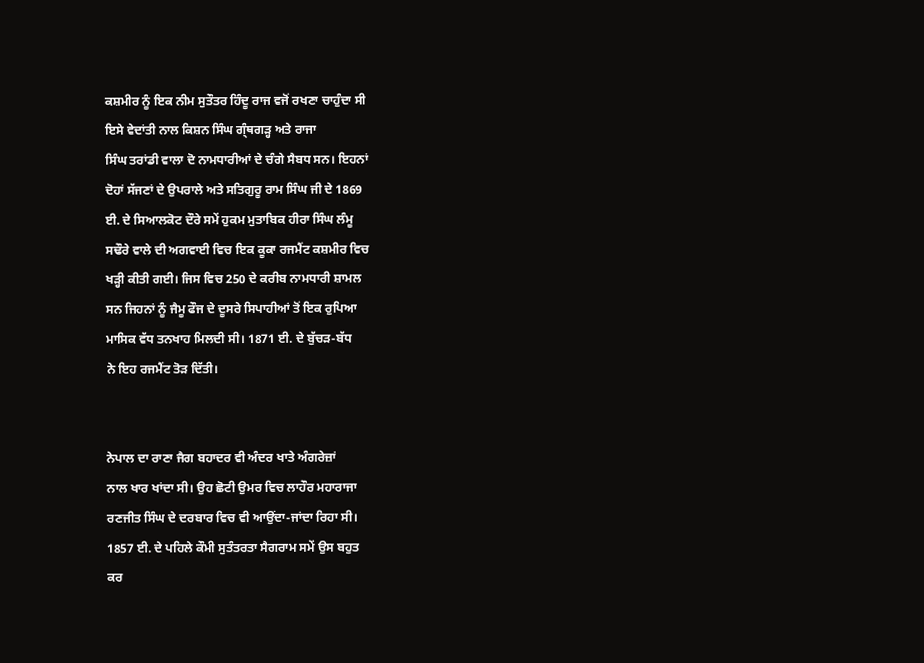ਕਸ਼ਮੀਰ ਨੂੰ ਇਕ ਨੀਮ ਸੁਤੌਤਰ ਹਿੰਦੂ ਰਾਜ ਵਜੋਂ ਰਖਣਾ ਚਾਹੁੰਦਾ ਸੀ
ਇਸੇ ਵੇਦਾਂਤੀ ਨਾਲ ਕਿਸ਼ਨ ਸਿੰਘ ਗ੍ੰਥਗੜ੍ਹ ਅਤੇ ਰਾਜਾ
ਸਿੰਘ ਤਰਾਂਡੀ ਵਾਲਾ ਦੋ ਨਾਮਧਾਰੀਆਂ ਦੇ ਚੰਗੇ ਸੈਬਧ ਸਨ। ਇਹਨਾਂ
ਦੋਹਾਂ ਸੱਜਣਾਂ ਦੇ ਉਪਰਾਲੇ ਅਤੇ ਸਤਿਗੁਰੂ ਰਾਮ ਸਿੰਘ ਜੀ ਦੇ 1869
ਈ. ਦੇ ਸਿਆਲਕੋਟ ਦੌਰੇ ਸਮੇਂ ਹੁਕਮ ਮੁਤਾਬਿਕ ਹੀਰਾ ਸਿੰਘ ਲੰਮੂ
ਸਢੌਰੇ ਵਾਲੇ ਦੀ ਅਗਵਾਈ ਵਿਚ ਇਕ ਕੂਕਾ ਰਜਮੈਂਟ ਕਸ਼ਮੀਰ ਵਿਚ
ਖੜ੍ਹੀ ਕੀਤੀ ਗਈ। ਜਿਸ ਵਿਚ 250 ਦੇ ਕਰੀਬ ਨਾਮਧਾਰੀ ਸ਼ਾਮਲ
ਸਨ ਜਿਹਨਾਂ ਨੂੰ ਜੈਮੂ ਫੌਜ ਦੇ ਦੂਸਰੇ ਸਿਪਾਹੀਆਂ ਤੋਂ ਇਕ ਰੁਪਿਆ
ਮਾਸਿਕ ਵੱਧ ਤਨਖਾਹ ਮਿਲਦੀ ਸੀ। 1871 ਈ. ਦੇ ਬੁੱਚੜ-ਬੱਧ
ਨੇ ਇਹ ਰਜਮੈਂਟ ਤੋੜ ਦਿੱਤੀ।


ਨੇਪਾਲ ਦਾ ਰਾਣਾ ਜੈਗ ਬਹਾਦਰ ਵੀ ਅੰਦਰ ਖਾਤੇ ਅੰਗਰੇਜ਼ਾਂ
ਨਾਲ ਖਾਰ ਖਾਂਦਾ ਸੀ। ਉਹ ਛੋਟੀ ਉਮਰ ਵਿਚ ਲਾਹੌਰ ਮਹਾਰਾਜਾ
ਰਣਜੀਤ ਸਿੰਘ ਦੇ ਦਰਬਾਰ ਵਿਚ ਵੀ ਆਉਂਦਾ-ਜਾਂਦਾ ਰਿਹਾ ਸੀ।
1857 ਈ. ਦੇ ਪਹਿਲੇ ਕੌਮੀ ਸੁਤੰਤਰਤਾ ਸੈਗਰਾਮ ਸਮੇਂ ਉਸ ਬਹੁਤ
ਕਰ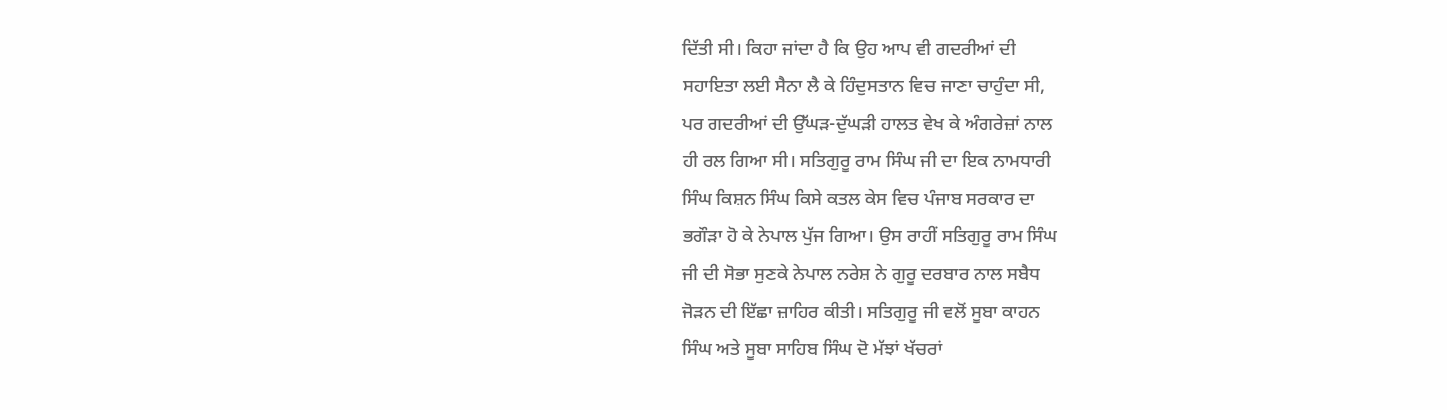ਦਿੱਤੀ ਸੀ। ਕਿਹਾ ਜਾਂਦਾ ਹੈ ਕਿ ਉਹ ਆਪ ਵੀ ਗਦਰੀਆਂ ਦੀ
ਸਹਾਇਤਾ ਲਈ ਸੈਨਾ ਲੈ ਕੇ ਹਿੰਦੁਸਤਾਨ ਵਿਚ ਜਾਣਾ ਚਾਹੁੰਦਾ ਸੀ,
ਪਰ ਗਦਰੀਆਂ ਦੀ ਉੱਘੜ-ਦੁੱਘੜੀ ਹਾਲਤ ਵੇਖ ਕੇ ਅੰਗਰੇਜ਼ਾਂ ਨਾਲ
ਹੀ ਰਲ ਗਿਆ ਸੀ। ਸਤਿਗੁਰੂ ਰਾਮ ਸਿੰਘ ਜੀ ਦਾ ਇਕ ਨਾਮਧਾਰੀ
ਸਿੰਘ ਕਿਸ਼ਨ ਸਿੰਘ ਕਿਸੇ ਕਤਲ ਕੇਸ ਵਿਚ ਪੰਜਾਬ ਸਰਕਾਰ ਦਾ
ਭਗੌੜਾ ਹੋ ਕੇ ਨੇਪਾਲ ਪੁੱਜ ਗਿਆ। ਉਸ ਰਾਹੀਂ ਸਤਿਗੁਰੂ ਰਾਮ ਸਿੰਘ
ਜੀ ਦੀ ਸੋਭਾ ਸੁਣਕੇ ਨੇਪਾਲ ਨਰੇਸ਼ ਨੇ ਗੁਰੂ ਦਰਬਾਰ ਨਾਲ ਸਬੈਧ
ਜੋੜਨ ਦੀ ਇੱਛਾ ਜ਼ਾਹਿਰ ਕੀਤੀ। ਸਤਿਗੁਰੂ ਜੀ ਵਲੋਂ ਸੂਬਾ ਕਾਹਨ
ਸਿੰਘ ਅਤੇ ਸੂਬਾ ਸਾਹਿਬ ਸਿੰਘ ਦੋ ਮੱਝਾਂ ਖੱਚਰਾਂ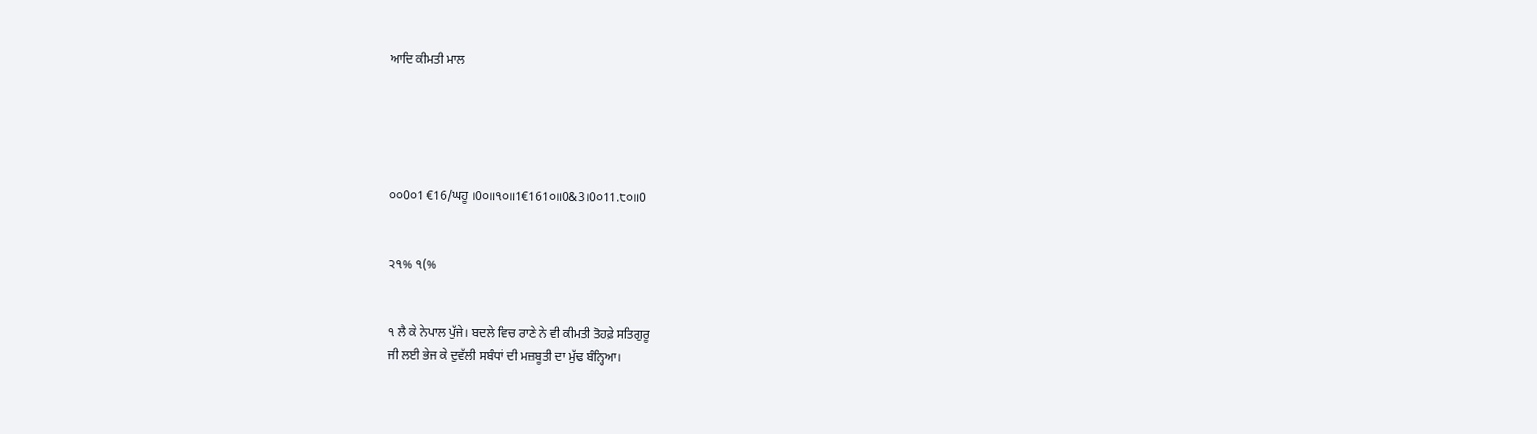ਆਦਿ ਕੀਮਤੀ ਮਾਲ





੦੦0੦1 €16/ਘਹੂ ।0੦॥੧੦॥1€161੦॥0&3।0੦11.੮੦॥0


੨੧% ੧(%


੧ ਲੈ ਕੇ ਨੇਪਾਲ ਪੁੱਜੇ। ਬਦਲੇ ਵਿਚ ਰਾਣੇ ਨੇ ਵੀ ਕੀਮਤੀ ਤੋਹਫ਼ੇ ਸਤਿਗੁਰੂ
ਜੀ ਲਈ ਭੇਜ ਕੇ ਦੁਵੱਲੀ ਸਬੰਧਾਂ ਦੀ ਮਜ਼ਬੂਤੀ ਦਾ ਮੁੱਢ ਬੰਨ੍ਹਿਆ।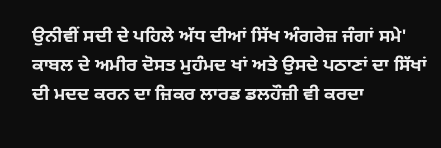ਉਨੀਵੀਂ ਸਦੀ ਦੇ ਪਹਿਲੇ ਅੱਧ ਦੀਆਂ ਸਿੱਖ ਅੰਗਰੇਜ਼ ਜੰਗਾਂ ਸਮੇ'
ਕਾਬਲ ਦੇ ਅਮੀਰ ਦੋਸਤ ਮੁਹੰਮਦ ਖਾਂ ਅਤੇ ਉਸਦੇ ਪਠਾਣਾਂ ਦਾ ਸਿੱਖਾਂ
ਦੀ ਮਦਦ ਕਰਨ ਦਾ ਜ਼ਿਕਰ ਲਾਰਡ ਡਲਹੌਜ਼ੀ ਵੀ ਕਰਦਾ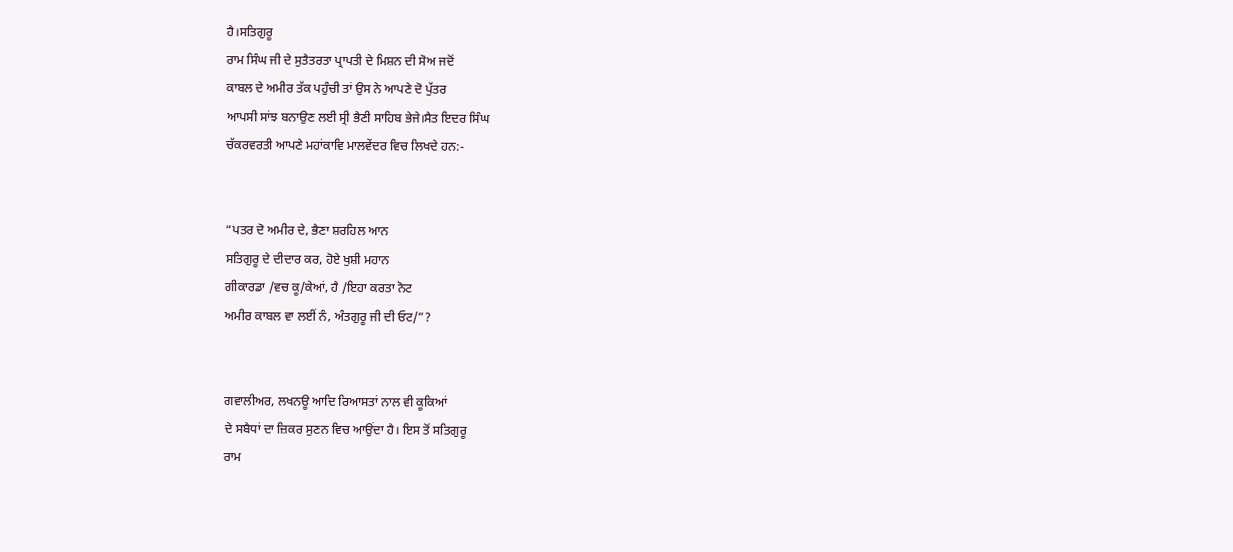ਹੈ।ਸਤਿਗੁਰੂ
ਰਾਮ ਸਿੰਘ ਜੀ ਦੇ ਸੁਤੈਤਰਤਾ ਪ੍ਰਾਪਤੀ ਦੇ ਮਿਸ਼ਨ ਦੀ ਸੋਅ ਜਦੋਂ
ਕਾਬਲ ਦੇ ਅਮੀਰ ਤੱਕ ਪਹੁੰਚੀ ਤਾਂ ਉਸ ਨੇ ਆਪਣੇ ਦੋ ਪੁੱਤਰ
ਆਪਸੀ ਸਾਂਝ ਬਨਾਉਣ ਲਈ ਸ੍ਰੀ ਭੈਣੀ ਸਾਹਿਬ ਭੇਜੇ।ਸੈਤ ਇਦਰ ਸਿੰਘ
ਚੱਕਰਵਰਤੀ ਆਪਣੇ ਮਹਾਂਕਾਵਿ ਮਾਲਵੇਂਦਰ ਵਿਚ ਲਿਖਦੇ ਹਨ:-


“ਪਤਰ ਦੋ ਅਮੀਰ ਦੇ, ਭੈਣਾ ਸ਼ਰਹਿਲ ਆਨ
ਸਤਿਗੁਰੂ ਦੇ ਦੀਦਾਰ ਕਰ, ਹੋਏ ਖੁਸ਼ੀ ਮਹਾਨ
ਗੀਕਾਰਡਾ /ਵਚ ਕੂ/ਕੇਆਂ, ਹੈ /ਇਹਾ ਕਰਤਾ ਨੋਟ
ਅਮੀਰ ਕਾਬਲ ਵਾ ਲਈਂ ਨੰ, ਅੰਤਗੁਰੂ ਜੀ ਦੀ ਓਟ/”?


ਗਵਾਲੀਅਰ, ਲਖਨਊ ਆਦਿ ਰਿਆਸਤਾਂ ਨਾਲ ਵੀ ਕੂਕਿਆਂ
ਦੇ ਸਬੈਧਾਂ ਦਾ ਜ਼ਿਕਰ ਸੁਣਨ ਵਿਚ ਆਉਂਦਾ ਹੈ। ਇਸ ਤੋਂ ਸਤਿਗੁਰੂ
ਰਾਮ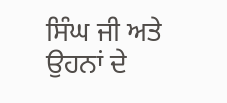ਸਿੰਘ ਜੀ ਅਤੇ ਉਹਨਾਂ ਦੇ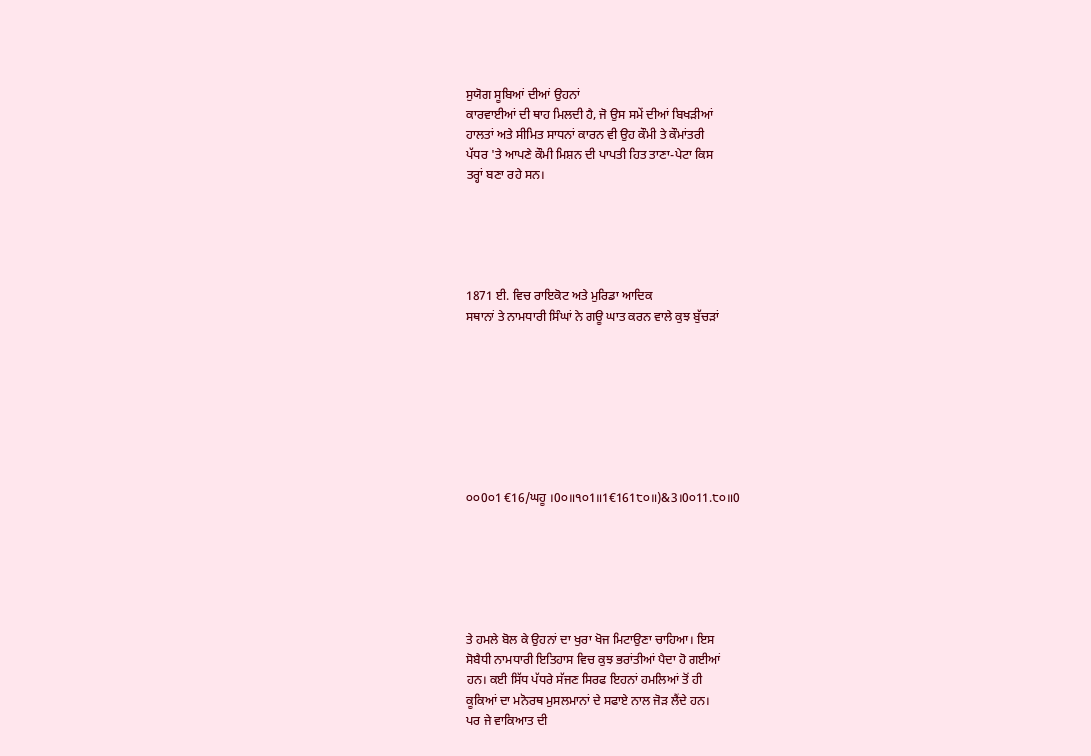ਸੁਯੋਗ ਸੂਬਿਆਂ ਦੀਆਂ ਉਹਨਾਂ
ਕਾਰਵਾਈਆਂ ਦੀ ਥਾਹ ਮਿਲਦੀ ਹੈ, ਜੋ ਉਸ ਸਮੇਂ ਦੀਆਂ ਬਿਖੜੀਆਂ
ਹਾਲਤਾਂ ਅਤੇ ਸੀਮਿਤ ਸਾਧਨਾਂ ਕਾਰਨ ਵੀ ਉਹ ਕੌਮੀ ਤੇ ਕੌਮਾਂਤਰੀ
ਪੱਧਰ 'ਤੇ ਆਪਣੇ ਕੌਮੀ ਮਿਸ਼ਨ ਦੀ ਪਾਪਤੀ ਹਿਤ ਤਾਣਾ-ਪੇਟਾ ਕਿਸ
ਤਰ੍ਹਾਂ ਬਣਾ ਰਹੇ ਸਨ।





1871 ਈ. ਵਿਚ ਰਾਇਕੋਟ ਅਤੇ ਮੁਰਿਡਾ ਆਦਿਕ
ਸਥਾਨਾਂ ਤੇ ਨਾਮਧਾਰੀ ਸਿੰਘਾਂ ਨੇ ਗਊ ਘਾਤ ਕਰਨ ਵਾਲੇ ਕੁਝ ਬੁੱਚੜਾਂ








੦੦0੦1 €16/ਘਹੂ ।0੦॥੧੦1॥1€161੮੦॥)&3।0੦11.੮੦॥0






ਤੇ ਹਮਲੇ ਬੋਲ ਕੇ ਉਹਨਾਂ ਦਾ ਖੁਰਾ ਖੋਜ ਮਿਟਾਉਣਾ ਚਾਹਿਆ। ਇਸ
ਸੋਬੈਧੀ ਨਾਮਧਾਰੀ ਇਤਿਹਾਸ ਵਿਚ ਕੁਝ ਭਰਾਂਤੀਆਂ ਪੈਦਾ ਹੋ ਗਈਆਂ
ਹਨ। ਕਈ ਸਿੱਧ ਪੱਧਰੇ ਸੱਜਣ ਸਿਰਫ ਇਹਨਾਂ ਹਮਲਿਆਂ ਤੋਂ ਹੀ
ਕੂਕਿਆਂ ਦਾ ਮਨੋਰਥ ਮੁਸਲਮਾਨਾਂ ਦੇ ਸਫਾਏ ਨਾਲ ਜੋੜ ਲੈਂਦੇ ਹਨ।
ਪਰ ਜੇ ਵਾਕਿਆਤ ਦੀ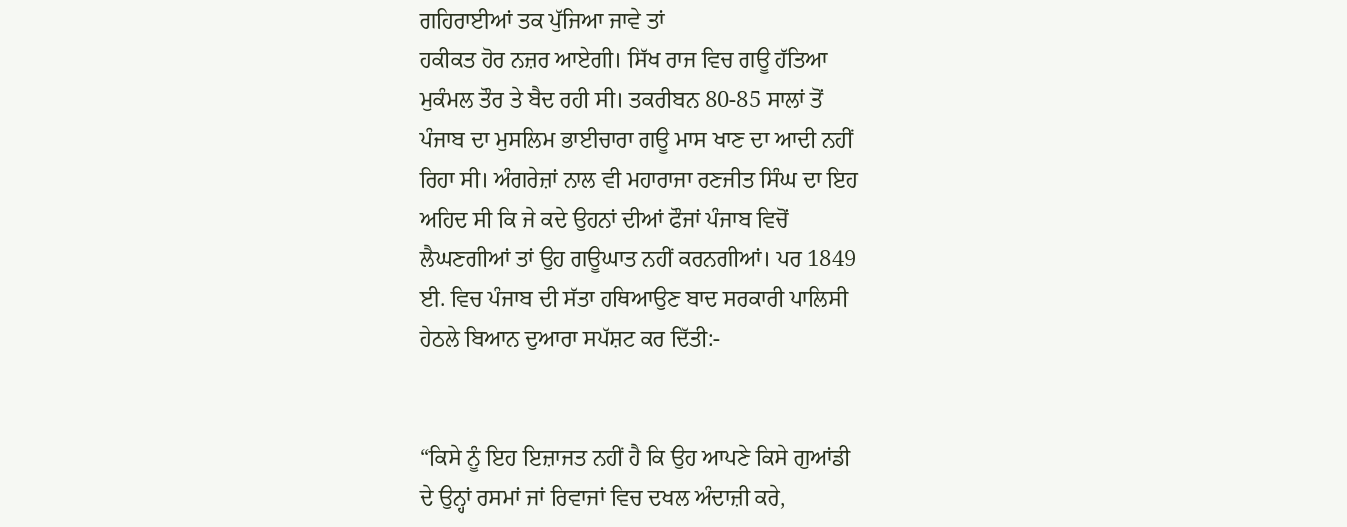ਗਹਿਰਾਈਆਂ ਤਕ ਪੁੱਜਿਆ ਜਾਵੇ ਤਾਂ
ਹਕੀਕਤ ਹੋਰ ਨਜ਼ਰ ਆਏਗੀ। ਸਿੱਖ ਰਾਜ ਵਿਚ ਗਊ ਹੱਤਿਆ
ਮੁਕੰਮਲ ਤੌਰ ਤੇ ਬੈਦ ਰਹੀ ਸੀ। ਤਕਰੀਬਨ 80-85 ਸਾਲਾਂ ਤੋਂ
ਪੰਜਾਬ ਦਾ ਮੁਸਲਿਮ ਭਾਈਚਾਰਾ ਗਊ ਮਾਸ ਖਾਣ ਦਾ ਆਦੀ ਨਹੀਂ
ਰਿਹਾ ਸੀ। ਅੰਗਰੇਜ਼ਾਂ ਨਾਲ ਵੀ ਮਹਾਰਾਜਾ ਰਣਜੀਤ ਸਿੰਘ ਦਾ ਇਹ
ਅਹਿਦ ਸੀ ਕਿ ਜੇ ਕਦੇ ਉਹਨਾਂ ਦੀਆਂ ਫੌਜਾਂ ਪੰਜਾਬ ਵਿਚੋਂ
ਲੈਘਣਗੀਆਂ ਤਾਂ ਉਹ ਗਊਘਾਤ ਨਹੀਂ ਕਰਨਗੀਆਂ। ਪਰ 1849
ਈ. ਵਿਚ ਪੰਜਾਬ ਦੀ ਸੱਤਾ ਹਥਿਆਉਣ ਬਾਦ ਸਰਕਾਰੀ ਪਾਲਿਸੀ
ਹੇਠਲੇ ਬਿਆਨ ਦੁਆਰਾ ਸਪੱਸ਼ਟ ਕਰ ਦਿੱਤੀ:-


“ਕਿਸੇ ਨੂੰ ਇਹ ਇਜ਼ਾਜਤ ਨਹੀਂ ਹੈ ਕਿ ਉਹ ਆਪਣੇ ਕਿਸੇ ਗੁਆਂਡੀ
ਦੇ ਉਨ੍ਹਾਂ ਰਸਮਾਂ ਜਾਂ ਰਿਵਾਜਾਂ ਵਿਚ ਦਖਲ ਅੰਦਾਜ਼ੀ ਕਰੇ,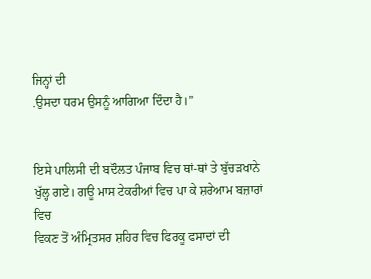ਜਿਨ੍ਹਾਂ ਦੀ
.ਉਸਦਾ ਧਰਮ ਉਸਨੂੰ ਆਗਿਆ ਦਿੰਦਾ ਹੈ।”


ਇਸੇ ਪਾਲਿਸੀ ਦੀ ਬਦੌਲਤ ਪੰਜਾਬ ਵਿਚ ਥਾਂ-ਥਾਂ ਤੇ ਬੁੱਚੜਖਾਨੇ
ਖੁੱਲ੍ਹ ਗਏ। ਗਊ ਮਾਸ ਟੇਕਰੀਆਂ ਵਿਚ ਪਾ ਕੇ ਸ਼ਰੇਆਮ ਬਜ਼ਾਰਾਂ ਵਿਚ
ਵਿਕਣ ਤੋਂ ਅੰਮ੍ਰਿਤਸਰ ਸ਼ਹਿਰ ਵਿਚ ਫਿਰਕੂ ਫਸਾਦਾਂ ਦੀ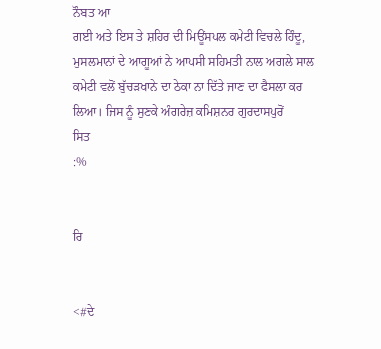ਨੌਬਤ ਆ
ਗਈ ਅਤੇ ਇਸ ਤੇ ਸ਼ਹਿਰ ਦੀ ਮਿਊਂਸਪਲ ਕਮੇਟੀ ਵਿਚਲੇ ਹਿੰਦੂ,
ਮੁਸਲਮਾਨਾਂ ਦੇ ਆਗੂਆਂ ਨੇ ਆਪਸੀ ਸਹਿਮਤੀ ਨਾਲ ਅਗਲੇ ਸਾਲ
ਕਮੇਟੀ ਵਲੋਂ ਬੁੱਚੜਖਾਨੇ ਦਾ ਠੇਕਾ ਨਾ ਦਿੱਤੇ ਜਾਣ ਦਾ ਫੈਸਲਾ ਕਰ
ਲਿਆ। ਜਿਸ ਨੂੰ ਸੁਣਕੇ ਅੰਗਰੇਜ਼ ਕਮਿਸ਼ਨਰ ਗੁਰਦਾਸਪੁਰੋਂ
ਸਿਤ
:%


ਰਿ


<#ਦੇ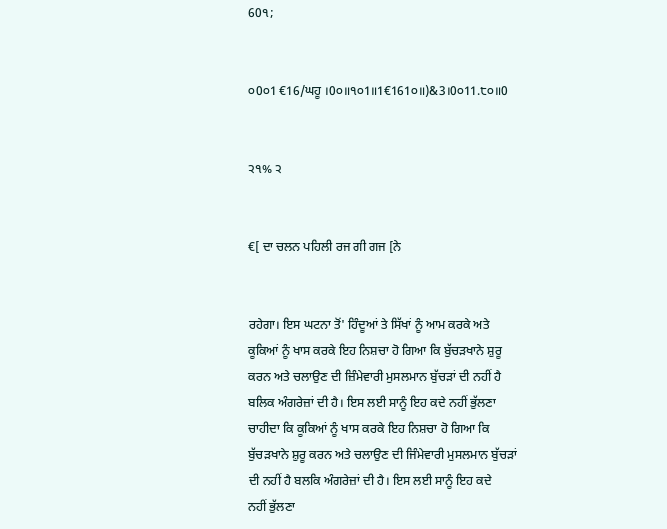60੧;


੦0੦1 €16/ਘਹੂ ।0੦॥੧੦1॥1€161੦॥)&3।0੦11.੮੦॥0


੨੧% ੨


€[ ਦਾ ਚਲਨ ਪਹਿਲੀ ਰਜ ਗੀ ਗਜ [ਨੇ


ਰਹੇਗਾ। ਇਸ ਘਟਨਾ ਤੋਂ' ਹਿੰਦੂਆਂ ਤੇ ਸਿੱਖਾਂ ਨੂੰ ਆਮ ਕਰਕੇ ਅਤੇ
ਕੂਕਿਆਂ ਨੂੰ ਖਾਸ ਕਰਕੇ ਇਹ ਨਿਸ਼ਚਾ ਹੋ ਗਿਆ ਕਿ ਬੁੱਚੜਖਾਨੇ ਸ਼ੁਰੂ
ਕਰਨ ਅਤੇ ਚਲਾਉਣ ਦੀ ਜ਼ਿੰਮੇਵਾਰੀ ਮੁਸਲਮਾਨ ਬੁੱਚੜਾਂ ਦੀ ਨਹੀਂ ਹੈ
ਬਲਿਕ ਅੰਗਰੇਜ਼ਾਂ ਦੀ ਹੈ। ਇਸ ਲਈ ਸਾਨੂੰ ਇਹ ਕਦੇ ਨਹੀਂ ਭੁੱਲਣਾ
ਚਾਹੀਦਾ ਕਿ ਕੂਕਿਆਂ ਨੂੰ ਖਾਸ ਕਰਕੇ ਇਹ ਨਿਸ਼ਚਾ ਹੋ ਗਿਆ ਕਿ
ਬੁੱਚੜਖਾਨੇ ਸ਼ੁਰੂ ਕਰਨ ਅਤੇ ਚਲਾਉਣ ਦੀ ਜਿੰਮੇਵਾਰੀ ਮੁਸਲਮਾਨ ਬੁੱਚੜਾਂ
ਦੀ ਨਹੀਂ ਹੈ ਬਲਕਿ ਅੰਗਰੇਜ਼ਾਂ ਦੀ ਹੈ। ਇਸ ਲਈ ਸਾਨੂੰ ਇਹ ਕਦੇ
ਨਹੀਂ ਭੁੱਲਣਾ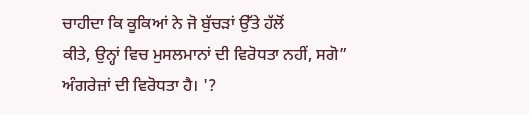ਚਾਹੀਦਾ ਕਿ ਕੂਕਿਆਂ ਨੇ ਜੋ ਬੁੱਚੜਾਂ ਉੱਤੇ ਹੱਲੋਂ
ਕੀਤੇ, ਉਨ੍ਹਾਂ ਵਿਚ ਮੁਸਲਮਾਨਾਂ ਦੀ ਵਿਰੋਧਤਾ ਨਹੀਂ, ਸਗੋ”
ਅੰਗਰੇਜ਼ਾਂ ਦੀ ਵਿਰੋਧਤਾ ਹੈ। '?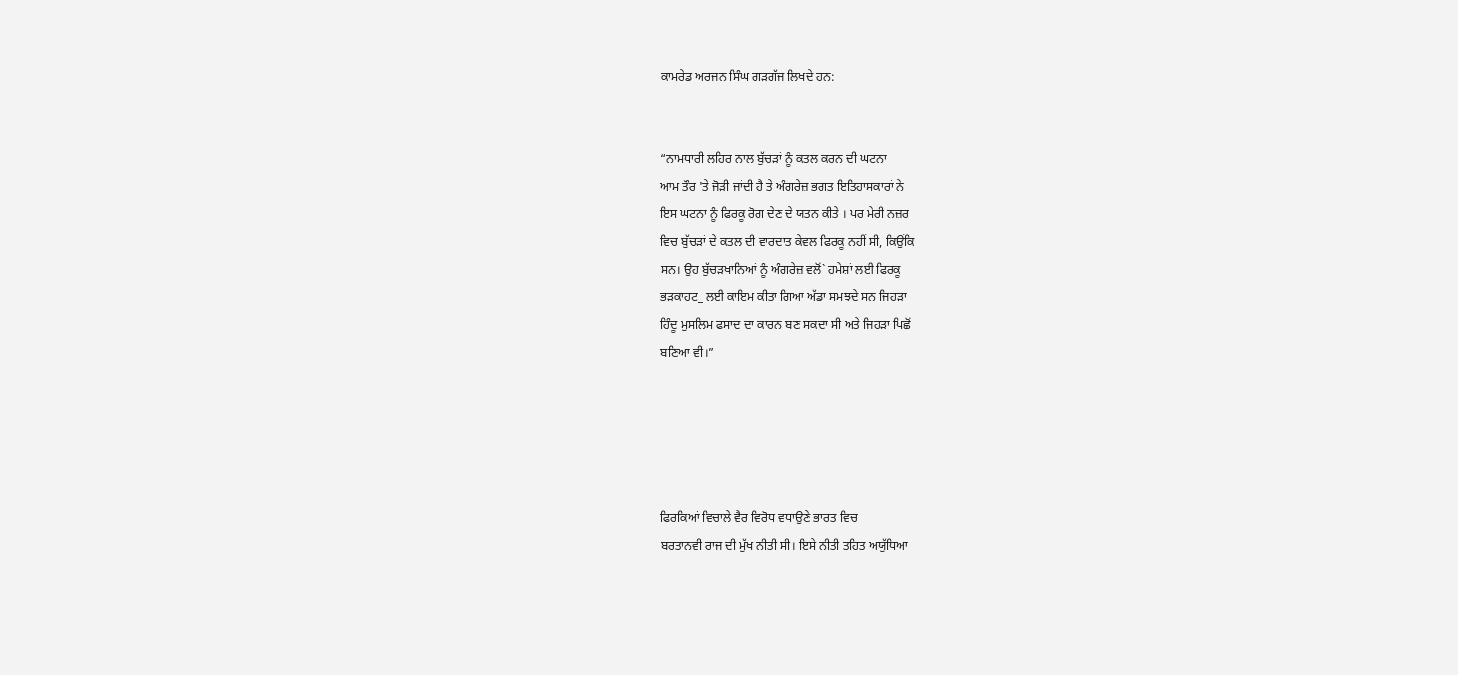ਕਾਮਰੇਡ ਅਰਜਨ ਸਿੰਘ ਗੜਗੱਜ ਲਿਖਦੇ ਹਨ:


“ਨਾਮਧਾਰੀ ਲਹਿਰ ਨਾਲ ਬੁੱਚੜਾਂ ਨੂੰ ਕਤਲ ਕਰਨ ਦੀ ਘਟਨਾ
ਆਮ ਤੌਰ 'ਤੇ ਜੋੜੀ ਜਾਂਦੀ ਹੈ ਤੇ ਅੰਗਰੇਜ਼ ਭਗਤ ਇਤਿਹਾਸਕਾਰਾਂ ਨੇ
ਇਸ ਘਟਨਾ ਨੂੰ ਫਿਰਕੂ ਰੋਗ ਦੇਣ ਦੇ ਯਤਨ ਕੀਤੇ । ਪਰ ਮੇਰੀ ਨਜ਼ਰ
ਵਿਚ ਬੁੱਚੜਾਂ ਦੇ ਕਤਲ ਦੀ ਵਾਰਦਾਤ ਕੇਵਲ ਫਿਰਕੂ ਨਹੀਂ ਸੀ, ਕਿਉਂਕਿ
ਸਨ। ਉਹ ਬੁੱਚੜਖਾਨਿਆਂ ਨੂੰ ਅੰਗਰੇਜ਼ ਵਲੋਂ` ਹਮੇਸ਼ਾਂ ਲਈ ਫਿਰਕੂ
ਭੜਕਾਹਟ_ ਲਈ ਕਾਇਮ ਕੀਤਾ ਗਿਆ ਅੱਡਾ ਸਮਝਦੇ ਸਨ ਜਿਹੜਾ
ਹਿੰਦੂ ਮੁਸਲਿਮ ਫਸਾਦ ਦਾ ਕਾਰਨ ਬਣ ਸਕਦਾ ਸੀ ਅਤੇ ਜਿਹੜਾ ਪਿਛੋਂ
ਬਣਿਆ ਵੀ।”





ਫਿਰਕਿਆਂ ਵਿਚਾਲੇ ਵੈਰ ਵਿਰੋਧ ਵਧਾਉਣੇ ਭਾਰਤ ਵਿਚ
ਬਰਤਾਨਵੀ ਰਾਜ ਦੀ ਮੁੱਖ ਨੀਤੀ ਸੀ। ਇਸੇ ਨੀਤੀ ਤਹਿਤ ਅਯੁੱਧਿਆ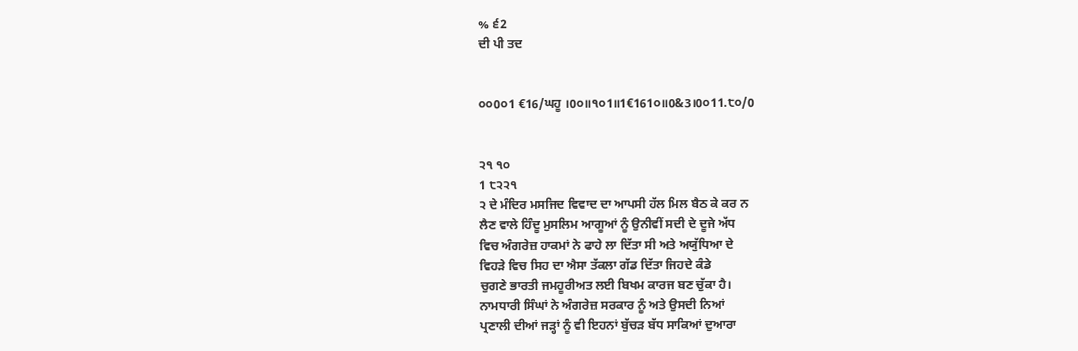% ੬2
ਦੀ ਪੀ ਤਦ


੦੦0੦1 €16/ਘਹੂ ।0੦॥੧੦1॥1€161੦॥0&3।0੦11.੮੦/0


੨੧ ੧੦
1 ੮੨੨੧
੨ ਦੇ ਮੰਦਿਰ ਮਸਜਿਦ ਵਿਵਾਦ ਦਾ ਆਪਸੀ ਹੱਲ ਮਿਲ ਬੈਠ ਕੇ ਕਰ ਨ
ਲੈਣ ਵਾਲੇ ਹਿੰਦੂ ਮੁਸਲਿਮ ਆਗੂਆਂ ਨੂੰ ਉਨੀਵੀਂ ਸਦੀ ਦੇ ਦੂਜੇ ਅੱਧ
ਵਿਚ ਅੰਗਰੇਜ਼ ਹਾਕਮਾਂ ਨੇ ਫਾਹੇ ਲਾ ਦਿੱਤਾ ਸੀ ਅਤੇ ਅਯੁੱਧਿਆ ਦੇ
ਵਿਹੜੇ ਵਿਚ ਸਿਹ ਦਾ ਐਸਾ ਤੱਕਲਾ ਗੱਡ ਦਿੱਤਾ ਜਿਹਦੇ ਕੰਡੇ
ਚੁਗਣੇ ਭਾਰਤੀ ਜਮਹੂਰੀਅਤ ਲਈ ਬਿਖਮ ਕਾਰਜ ਬਣ ਚੁੱਕਾ ਹੈ।
ਨਾਮਧਾਰੀ ਸਿੰਘਾਂ ਨੇ ਅੰਗਰੇਜ਼ ਸਰਕਾਰ ਨੂੰ ਅਤੇ ਉਸਦੀ ਨਿਆਂ
ਪ੍ਰਣਾਲੀ ਦੀਆਂ ਜੜ੍ਹਾਂ ਨੂੰ ਵੀ ਇਹਨਾਂ ਬੁੱਚੜ ਬੱਧ ਸਾਕਿਆਂ ਦੁਆਰਾ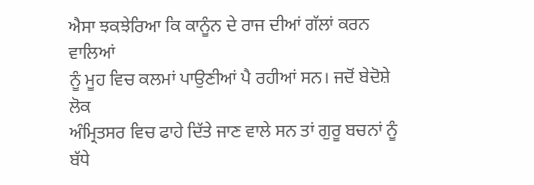ਐਸਾ ਝਕਝੇਰਿਆ ਕਿ ਕਾਨੂੰਨ ਦੇ ਰਾਜ ਦੀਆਂ ਗੱਲਾਂ ਕਰਨ ਵਾਲਿਆਂ
ਨੂੰ ਮੂਹ ਵਿਚ ਕਲਮਾਂ ਪਾਉਣੀਆਂ ਪੈ ਰਹੀਆਂ ਸਨ। ਜਦੋਂ ਬੇਦੋਸ਼ੇ ਲੋਕ
ਅੰਮ੍ਰਿਤਸਰ ਵਿਚ ਫਾਹੇ ਦਿੱਤੇ ਜਾਣ ਵਾਲੇ ਸਨ ਤਾਂ ਗੁਰੂ ਬਚਨਾਂ ਨੂੰ
ਬੱਧੇ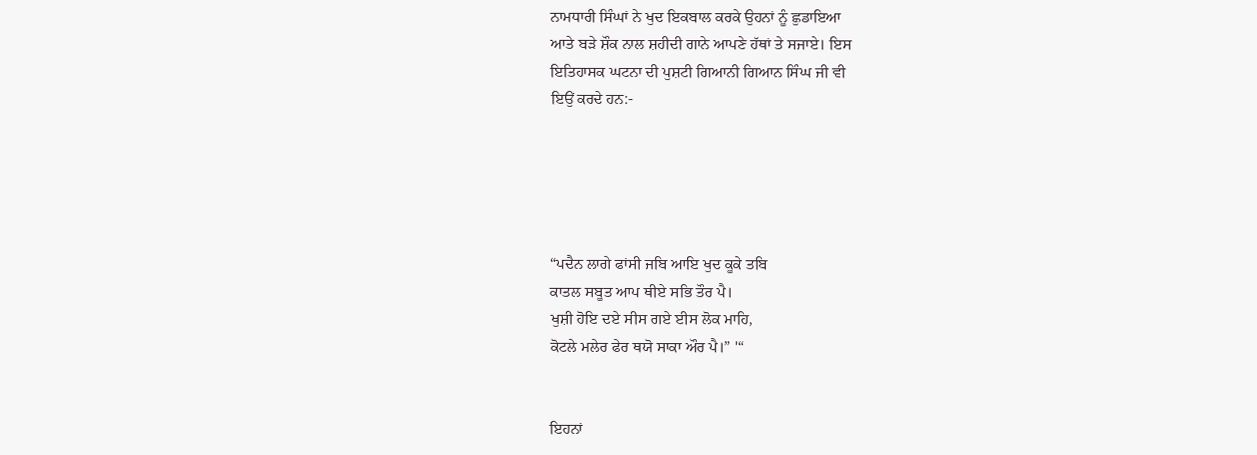ਨਾਮਧਾਰੀ ਸਿੰਘਾਂ ਨੇ ਖੁਦ ਇਕਬਾਲ ਕਰਕੇ ਉਹਨਾਂ ਨੂੰ ਛੁਡਾਇਆ
ਆਤੇ ਬੜੇ ਸ਼ੌਕ ਨਾਲ ਸ਼ਹੀਦੀ ਗਾਨੇ ਆਪਣੇ ਹੱਥਾਂ ਤੇ ਸਜਾਏ। ਇਸ
ਇਤਿਹਾਸਕ ਘਟਨਾ ਦੀ ਪੁਸ਼ਟੀ ਗਿਆਨੀ ਗਿਆਨ ਸਿੰਘ ਜੀ ਵੀ
ਇਉਂ ਕਰਦੇ ਹਨ:-





“ਪਦੈਨ ਲਾਗੇ ਫਾਂਸੀ ਜਬਿ ਆਇ ਖੁਦ ਕੂਕੇ ਤਬਿ
ਕਾਤਲ ਸਬੂਤ ਆਪ ਥੀਏ ਸਭਿ ਤੌਰ ਪੈ।
ਖੁਸ਼ੀ ਹੋਇ ਦਏ ਸੀਸ ਗਏ ਈਸ ਲੋਕ ਮਾਹਿ,
ਕੋਟਲੇ ਮਲੇਰ ਫੇਰ ਥਯੋ ਸਾਕਾ ਔਰ ਪੈ।” '“


ਇਹਨਾਂ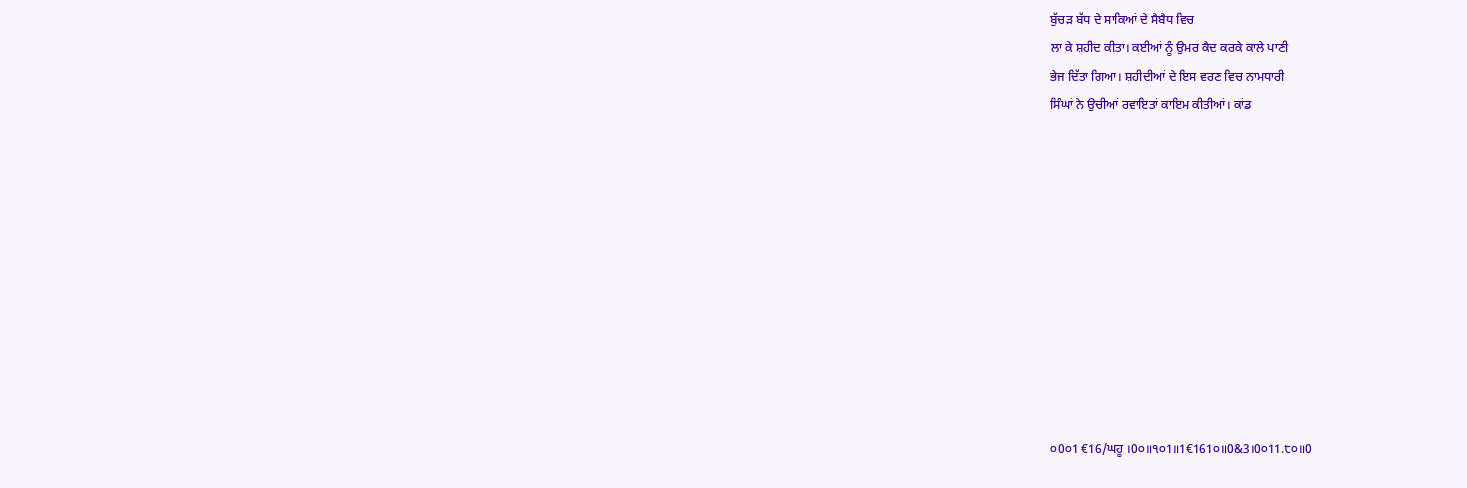ਬੁੱਚੜ ਬੱਧ ਦੇ ਸਾਕਿਆਂ ਦੇ ਸੈਬੈਧ ਵਿਚ
ਲਾ ਕੇ ਸ਼ਹੀਦ ਕੀਤਾ। ਕਈਆਂ ਨੂੰ ਉਮਰ ਕੈਦ ਕਰਕੇ ਕਾਲੇ ਪਾਣੀ
ਭੇਜ ਦਿੱਤਾ ਗਿਆ। ਸ਼ਹੀਦੀਆਂ ਦੇ ਇਸ ਵਰਣ ਵਿਚ ਨਾਮਧਾਰੀ
ਸਿੰਘਾਂ ਨੇ ਉਚੀਆਂ ਰਵਾਇਤਾਂ ਕਾਇਮ ਕੀਤੀਆਂ। ਕਾਂਡ











੦0੦1 €16/ਘਹੂ ।0੦॥੧੦1॥1€161੦॥0&3।0੦11.੮੦॥0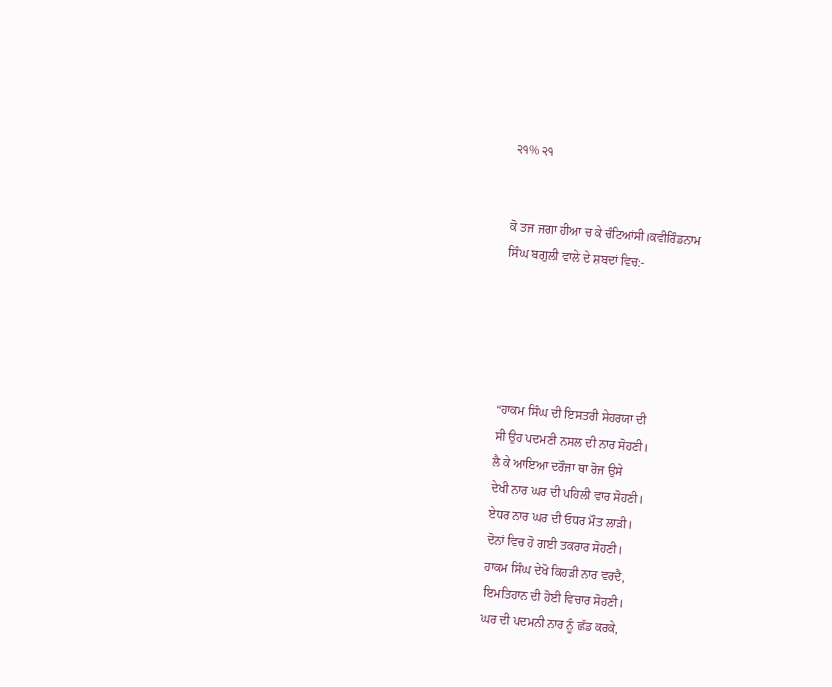੨੧% ੨੧


ਕੋ ਤਜ ਜਗਾ ਹੀਆ ਚ ਕੇ ਚੰਟਿਆਂਸੀ।ਕਵੀਰਿੰਡਨਾਮ
ਸਿੰਘ ਬਗੁਲੀ ਵਾਲੇ ਦੇ ਸ਼ਬਦਾਂ ਵਿਚ:-





“ਹਾਕਮ ਸਿੰਘ ਦੀ ਇਸਤਰੀ ਸੇਹਰਯਾ ਦੀ
ਸੀ ਉਹ ਪਦਮਣੀ ਨਸਲ ਦੀ ਨਾਰ ਸੋਹਣੀ।
ਲੈ ਕੇ ਆਇਆ ਦਰੌਜਾ ਥਾ ਰੋਜ ਉਸੇ
ਦੇਖੀ ਨਾਰ ਘਰ ਦੀ ਪਹਿਲੀ ਵਾਰ ਸੋਹਣੀ।
ਏਧਰ ਨਾਰ ਘਰ ਦੀ ਓਧਰ ਮੌਤ ਲਾੜੀ।
ਦੋਨਾਂ ਵਿਚ ਹੋ ਗਈ ਤਕਰਾਰ ਸੋਹਣੀ।
ਹਾਕਮ ਸਿੰਘ ਦੇਖੋ ਕਿਹੜੀ ਨਾਰ ਵਰਦੈ,
ਇਮਤਿਹਾਨ ਦੀ ਹੋਈ ਵਿਚਾਰ ਸੋਹਣੀ।
ਘਰ ਦੀ ਪਦਮਨੀ ਨਾਰ ਨੂੰ ਛੱਡ ਕਰਕੇ,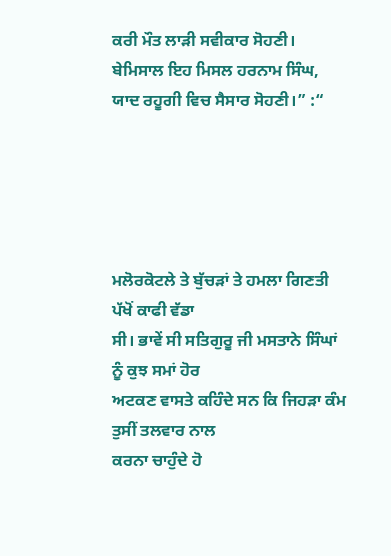ਕਰੀ ਮੌਤ ਲਾੜੀ ਸਵੀਕਾਰ ਸੋਹਣੀ।
ਬੇਮਿਸਾਲ ਇਹ ਮਿਸਲ ਹਰਨਾਮ ਸਿੰਘ,
ਯਾਦ ਰਹੂਗੀ ਵਿਚ ਸੈਸਾਰ ਸੋਹਣੀ।” :“





ਮਲੋਰਕੋਟਲੇ ਤੇ ਬੁੱਚੜਾਂ ਤੇ ਹਮਲਾ ਗਿਣਤੀ ਪੱਖੋਂ ਕਾਫੀ ਵੱਡਾ
ਸੀ। ਭਾਵੇਂ ਸੀ ਸਤਿਗੁਰੂ ਜੀ ਮਸਤਾਨੇ ਸਿੰਘਾਂ ਨੂੰ ਕੁਝ ਸਮਾਂ ਹੋਰ
ਅਟਕਣ ਵਾਸਤੇ ਕਹਿੰਦੇ ਸਨ ਕਿ ਜਿਹੜਾ ਕੰਮ ਤੁਸੀਂ ਤਲਵਾਰ ਨਾਲ
ਕਰਨਾ ਚਾਹੁੰਦੇ ਹੋ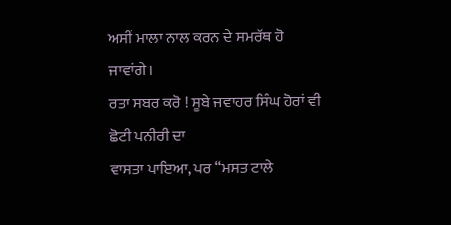ਅਸੀਂ ਮਾਲਾ ਨਾਲ ਕਰਨ ਦੇ ਸਮਰੱਥ ਹੋ ਜਾਵਾਂਗੇ।
ਰਤਾ ਸਬਰ ਕਰੋ ! ਸੂਬੇ ਜਵਾਹਰ ਸਿੰਘ ਹੋਰਾਂ ਵੀ ਛੋਟੀ ਪਨੀਰੀ ਦਾ
ਵਾਸਤਾ ਪਾਇਆ, ਪਰ “ਮਸਤ ਟਾਲੇ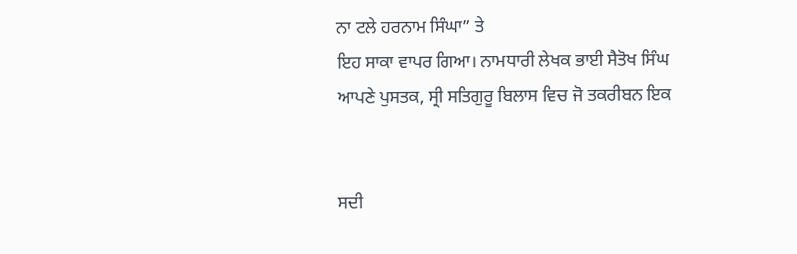ਨਾ ਟਲੇ ਹਰਨਾਮ ਸਿੰਘਾ” ਤੇ
ਇਹ ਸਾਕਾ ਵਾਪਰ ਗਿਆ। ਨਾਮਧਾਰੀ ਲੇਖਕ ਭਾਈ ਸੈਤੋਖ ਸਿੰਘ
ਆਪਣੇ ਪੁਸਤਕ, ਸ੍ਰੀ ਸਤਿਗੁਰੂ ਬਿਲਾਸ ਵਿਚ ਜੋ ਤਕਰੀਬਨ ਇਕ


ਸਦੀ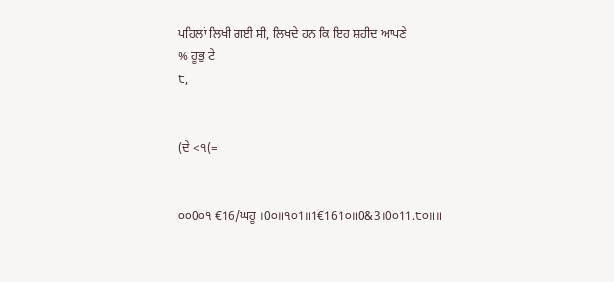ਪਹਿਲਾਂ ਲਿਖੀ ਗਈ ਸੀ, ਲਿਖਦੇ ਹਨ ਕਿ ਇਹ ਸ਼ਹੀਦ ਆਪਣੇ
% ਹੂਭੁ ਟੇ
੮,


(ਦੇ <੧(=


੦੦0੦੧ €16/ਘਹੂ ।0੦॥੧੦1॥1€161੦॥0&3।0੦11.੮੦॥॥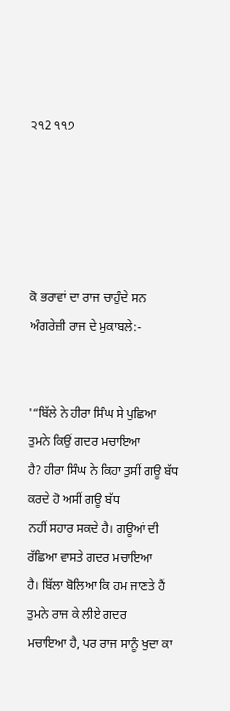੨੧2 ੧੧੭





ਕੋ ਭਰਾਵਾਂ ਦਾ ਰਾਜ ਚਾਹੁੰਦੇ ਸਨ ਅੰਗਰੇਜ਼ੀ ਰਾਜ ਦੇ ਮੁਕਾਬਲੇ:-


'“ਬਿੱਲੇ ਨੇ ਹੀਰਾ ਸਿੰਘ ਸੇ ਪੁਛਿਆ ਤੁਮਨੇ ਕਿਉਂ ਗਦਰ ਮਚਾਇਆ
ਹੈ? ਹੀਰਾ ਸਿੰਘ ਨੇ ਕਿਹਾ ਤੁਸੀਂ ਗਊ ਬੱਧ ਕਰਦੇ ਹੋ ਅਸੀਂ ਗਊ ਬੱਧ
ਨਹੀਂ ਸਹਾਰ ਸਕਦੇ ਹੈ। ਗਊਆਂ ਦੀ ਰੱਛਿਆ ਵਾਸਤੇ ਗਦਰ ਮਚਾਇਆ
ਹੈ। ਬਿੱਲਾ ਬੋਲਿਆ ਕਿ ਹਮ ਜਾਣਤੇ ਹੈਂ ਤੁਮਨੇ ਰਾਜ ਕੇ ਲੀਏ ਗਦਰ
ਮਚਾਇਆ ਹੈ, ਪਰ ਰਾਜ ਸਾਨੂੰ ਖੁਦਾ ਕਾ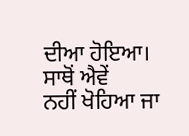ਦੀਆ ਹੋਇਆ। ਸਾਥੋਂ ਐਵੇਂ
ਨਹੀਂ ਖੋਹਿਆ ਜਾ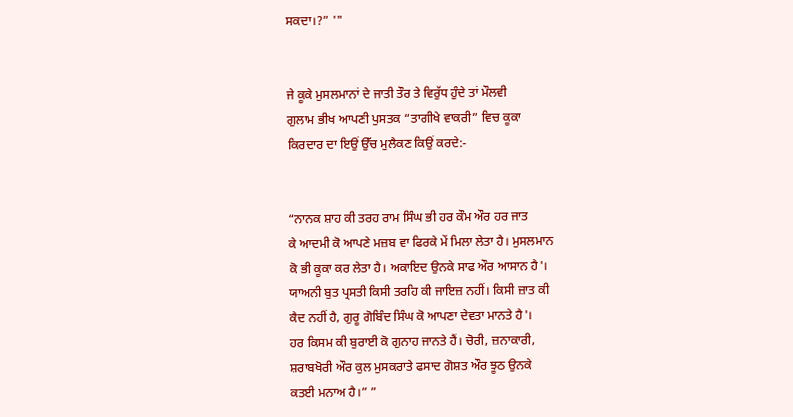ਸਕਦਾ।?” '"


ਜੇ ਕੂਕੇ ਮੁਸਲਮਾਨਾਂ ਦੇ ਜਾਤੀ ਤੌਰ ਤੇ ਵਿਰੁੱਧ ਹੁੰਦੇ ਤਾਂ ਮੌਲਵੀ
ਗੁਲਾਮ ਭੀਖ ਆਪਣੀ ਪੁਸਤਕ “ਤਾਗੀਖੇ ਵਾਕਰੀ” ਵਿਚ ਕੂਕਾ
ਕਿਰਦਾਰ ਦਾ ਇਉਂ ਉੱਚ ਮੁਲੈਕਣ ਕਿਉਂ ਕਰਦੇ:-


“ਨਾਨਕ ਸ਼ਾਹ ਕੀ ਤਰਹ ਰਾਮ ਸਿੰਘ ਭੀ ਹਰ ਕੌਮ ਔਰ ਹਰ ਜਾਤ
ਕੇ ਆਦਮੀ ਕੋ ਆਪਣੇ ਮਜ਼ਬ ਵਾ ਫਿਰਕੇ ਮੇਂ ਮਿਲਾ ਲੇਤਾ ਹੈ। ਮੁਸਲਮਾਨ
ਕੋ ਭੀ ਕੂਕਾ ਕਰ ਲੇਤਾ ਹੈ। ਅਕਾਇਦ ਉਨਕੇ ਸਾਫ ਔਰ ਆਸਾਨ ਹੈ'।
ਯਾਅਨੀ ਬੁਤ ਪ੍ਰਸਤੀ ਕਿਸੀ ਤਰਹਿ ਕੀ ਜਾਇਜ਼ ਨਹੀਂ। ਕਿਸੀ ਜ਼ਾਤ ਕੀ
ਕੈਦ ਨਹੀਂ ਹੈ, ਗੁਰੂ ਗੋਬਿੰਦ ਸਿੰਘ ਕੋ ਆਪਣਾ ਦੇਵਤਾ ਮਾਨਤੇ ਹੈ'।
ਹਰ ਕਿਸਮ ਕੀ ਬੁਰਾਈ ਕੋ ਗੁਨਾਹ ਜਾਨਤੇ ਹੈਂ। ਚੋਰੀ, ਜ਼ਨਾਕਾਰੀ,
ਸ਼ਰਾਬਖੋਰੀ ਔਰ ਕੁਲ ਮੁਸਕਰਾਤੇ ਫਸਾਦ ਗੋਸ਼ਤ ਔਰ ਝੂਠ ਉਨਕੇ
ਕਤਈ ਮਨਾਅ ਹੈ।” ”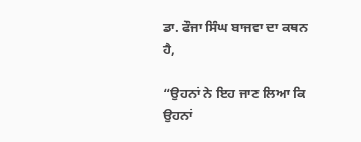ਡਾ. ਫੌਜਾ ਸਿੰਘ ਬਾਜਵਾ ਦਾ ਕਥਨ ਹੈ,

“ਉਹਨਾਂ ਨੇ ਇਹ ਜਾਣ ਲਿਆ ਕਿ ਉਹਨਾਂ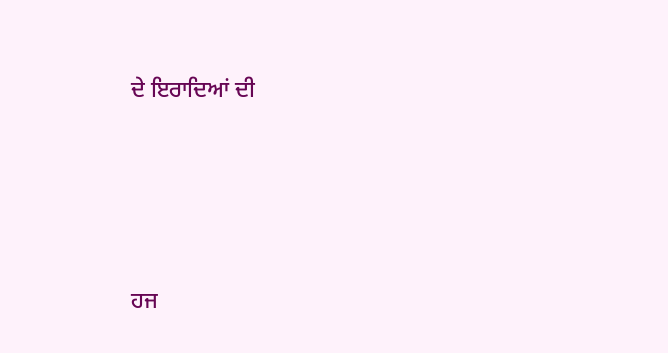ਦੇ ਇਰਾਦਿਆਂ ਦੀ





ਹਜ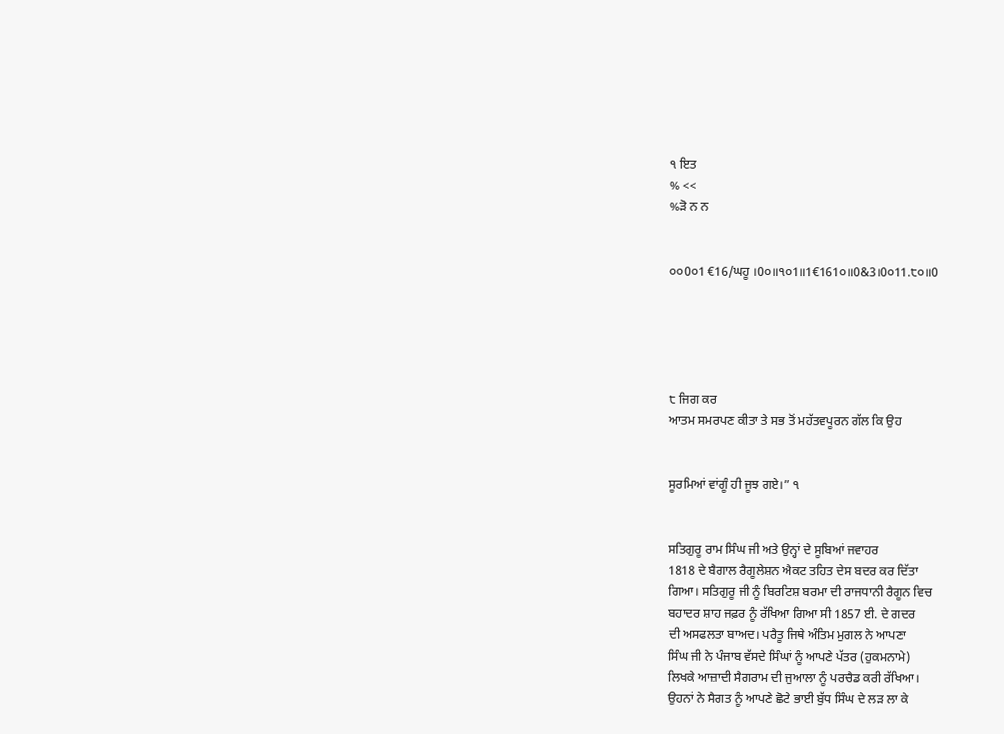੧ ਇਤ
% <<
%ੜੋ ਨ ਨ


੦੦0੦1 €16/ਘਹੂ ।0੦॥੧੦1॥1€161੦॥0&3।0੦11.੮੦॥0





੮ ਜਿਗ ਕਰ
ਆਤਮ ਸਮਰਪਣ ਕੀਤਾ ਤੇ ਸਭ ਤੋਂ ਮਹੱਤਵਪੂਰਨ ਗੱਲ ਕਿ ਉਹ


ਸੂਰਮਿਆਂ ਵਾਂਗੂੰ ਹੀ ਜੂਝ ਗਏ।” ੧


ਸਤਿਗੁਰੂ ਰਾਮ ਸਿੰਘ ਜੀ ਅਤੇ ਉਨ੍ਹਾਂ ਦੇ ਸੂਬਿਆਂ ਜਵਾਹਰ
1818 ਦੇ ਬੈਗਾਲ ਰੈਗੂਲੇਸ਼ਨ ਐਕਟ ਤਹਿਤ ਦੇਸ ਬਦਰ ਕਰ ਦਿੱਤਾ
ਗਿਆ। ਸਤਿਗੁਰੂ ਜੀ ਨੂੰ ਬਿਰਟਿਸ਼ ਬਰਮਾ ਦੀ ਰਾਜਧਾਨੀ ਰੈਗੂਨ ਵਿਚ
ਬਹਾਦਰ ਸ਼ਾਹ ਜਫ਼ਰ ਨੂੰ ਰੱਖਿਆ ਗਿਆ ਸੀ 1857 ਈ. ਦੇ ਗਦਰ
ਦੀ ਅਸਫਲਤਾ ਬਾਅਦ। ਪਰੈਤੂ ਜਿਥੇ ਅੰਤਿਮ ਮੁਗਲ ਨੇ ਆਪਣਾ
ਸਿੰਘ ਜੀ ਨੇ ਪੰਜਾਬ ਵੱਸਦੇ ਸਿੰਘਾਂ ਨੂੰ ਆਪਣੇ ਪੱਤਰ (ਹੁਕਮਨਾਮੇ)
ਲਿਖਕੇ ਆਜ਼ਾਦੀ ਸੈਗਰਾਮ ਦੀ ਜੁਆਲਾ ਨੂੰ ਪਰਚੈਡ ਕਰੀ ਰੱਖਿਆ।
ਉਹਨਾਂ ਨੇ ਸੈਗਤ ਨੂੰ ਆਪਣੇ ਛੋਟੇ ਭਾਈ ਬੁੱਧ ਸਿੰਘ ਦੇ ਲੜ ਲਾ ਕੇ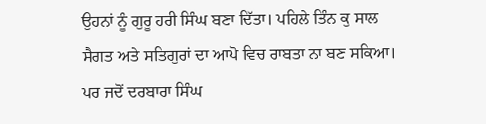ਉਹਨਾਂ ਨੂੰ ਗੁਰੂ ਹਰੀ ਸਿੰਘ ਬਣਾ ਦਿੱਤਾ। ਪਹਿਲੇ ਤਿੰਨ ਕੁ ਸਾਲ
ਸੈਗਤ ਅਤੇ ਸਤਿਗੁਰਾਂ ਦਾ ਆਪੋ ਵਿਚ ਰਾਬਤਾ ਨਾ ਬਣ ਸਕਿਆ।
ਪਰ ਜਦੋਂ ਦਰਬਾਰਾ ਸਿੰਘ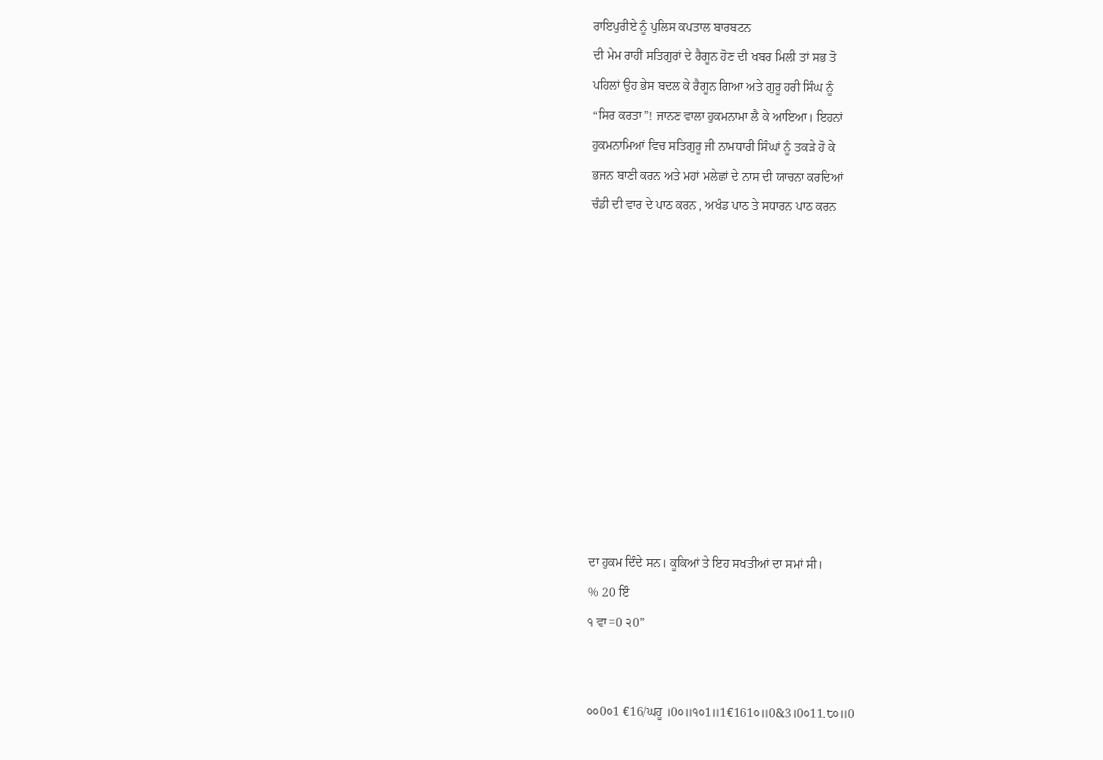ਰਾਇਪੁਰੀਏ ਨੂੰ ਪੁਲਿਸ ਕਪਤਾਲ ਬਾਰਬਟਨ
ਦੀ ਮੇਮ ਰਾਹੀਂ ਸਤਿਗੁਰਾਂ ਦੇ ਰੈਗੂਨ ਹੋਣ ਦੀ ਖਬਰ ਮਿਲੀ ਤਾਂ ਸਭ ਤੋ
ਪਹਿਲਾਂ ਉਹ ਭੇਸ ਬਦਲ ਕੇ ਰੈਗੂਨ ਗਿਆ ਅਤੇ ਗੁਰੂ ਹਰੀ ਸਿੰਘ ਨੂੰ
“ਸਿਰ ਕਰਤਾ”! ਜਾਨਣ ਵਾਲਾ ਹੁਕਮਨਾਮਾ ਲੈ ਕੇ ਆਇਆ। ਇਹਨਾਂ
ਹੁਕਮਨਾਮਿਆਂ ਵਿਚ ਸਤਿਗੁਰੂ ਜੀ ਨਾਮਧਾਰੀ ਸਿੰਘਾਂ ਨੂੰ ਤਕੜੇ ਹੋ ਕੇ
ਭਜਨ ਬਾਣੀ ਕਰਨ ਅਤੇ ਮਹਾਂ ਮਲੇਛਾਂ ਦੇ ਨਾਸ ਦੀ ਯਾਚਨਾ ਕਰਦਿਆਂ
ਚੰਡੀ ਦੀ ਵਾਰ ਦੇ ਪਾਠ ਕਰਨ , ਅਖੰਡ ਪਾਠ ਤੇ ਸਧਾਰਨ ਪਾਠ ਕਰਨ











ਦਾ ਹੁਕਮ ਦਿੰਦੇ ਸਨ। ਕੂਕਿਆਂ ਤੇ ਇਹ ਸਖਤੀਆਂ ਦਾ ਸਮਾਂ ਸੀ।
% 20 ਇੰ
੧ ਵਾ=0 ੨0”


੦੦0੦1 €16/ਘਹੂ ।0੦॥੧੦1॥1€161੦॥0&3।0੦11.੮੦॥0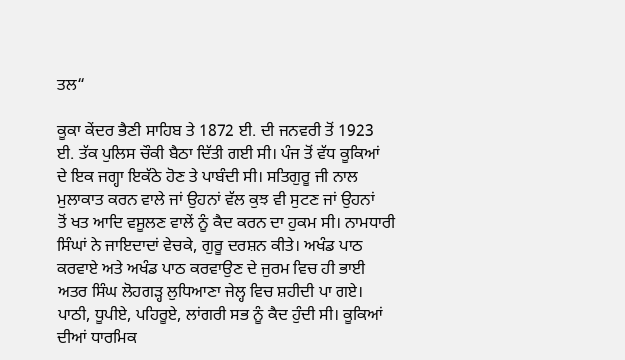ਤਲ“

ਕੂਕਾ ਕੇਂਦਰ ਭੈਣੀ ਸਾਹਿਬ ਤੇ 1872 ਈ. ਦੀ ਜਨਵਰੀ ਤੋਂ 1923
ਈ. ਤੱਕ ਪੁਲਿਸ ਚੌਕੀ ਬੈਠਾ ਦਿੱਤੀ ਗਈ ਸੀ। ਪੰਜ ਤੋਂ ਵੱਧ ਕੂਕਿਆਂ
ਦੇ ਇਕ ਜਗ੍ਹਾ ਇਕੱਠੇ ਹੋਣ ਤੇ ਪਾਬੰਦੀ ਸੀ। ਸਤਿਗੁਰੂ ਜੀ ਨਾਲ
ਮੁਲਾਕਾਤ ਕਰਨ ਵਾਲੇ ਜਾਂ ਉਹਨਾਂ ਵੱਲ ਕੁਝ ਵੀ ਸੁਟਣ ਜਾਂ ਉਹਨਾਂ
ਤੋਂ ਖਤ ਆਦਿ ਵਸੂਲਣ ਵਾਲੇਂ ਨੂੰ ਕੈਦ ਕਰਨ ਦਾ ਹੁਕਮ ਸੀ। ਨਾਮਧਾਰੀ
ਸਿੰਘਾਂ ਨੇ ਜਾਇਦਾਦਾਂ ਵੇਚਕੇ, ਗੁਰੂ ਦਰਸ਼ਨ ਕੀਤੇ। ਅਖੰਡ ਪਾਠ
ਕਰਵਾਏ ਅਤੇ ਅਖੰਡ ਪਾਠ ਕਰਵਾਉਣ ਦੇ ਜੁਰਮ ਵਿਚ ਹੀ ਭਾਈ
ਅਤਰ ਸਿੰਘ ਲੋਹਗੜ੍ਹ ਲੁਧਿਆਣਾ ਜੇਲ੍ਹ ਵਿਚ ਸ਼ਹੀਦੀ ਪਾ ਗਏ।
ਪਾਠੀ, ਧੂਪੀਏ, ਪਹਿਰੂਏ, ਲਾਂਗਰੀ ਸਭ ਨੂੰ ਕੈਦ ਹੁੰਦੀ ਸੀ। ਕੂਕਿਆਂ
ਦੀਆਂ ਧਾਰਮਿਕ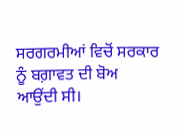ਸਰਗਰਮੀਆਂ ਵਿਚੋਂ ਸਰਕਾਰ ਨੂੰ ਬਗ਼ਾਵਤ ਦੀ ਬੋਅ
ਆਉਂਦੀ ਸੀ।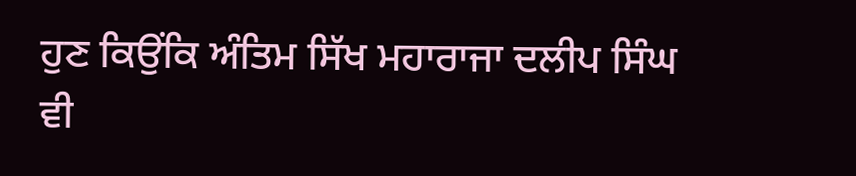ਹੁਣ ਕਿਉਂਕਿ ਅੰਤਿਮ ਸਿੱਖ ਮਹਾਰਾਜਾ ਦਲੀਪ ਸਿੰਘ ਵੀ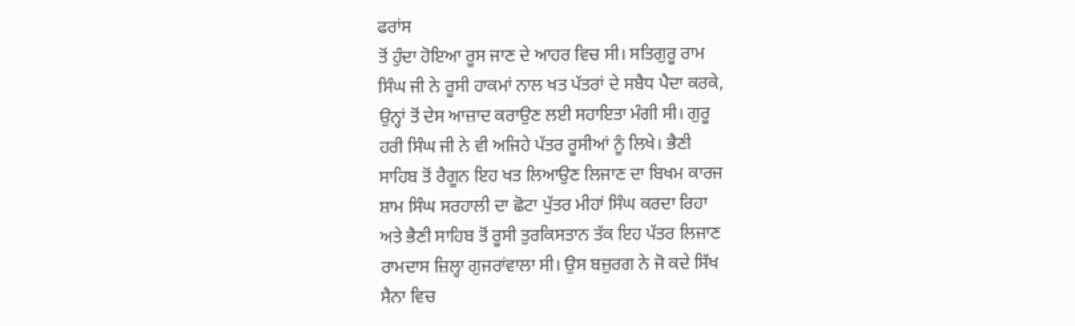ਫਰਾਂਸ
ਤੋਂ ਹੁੰਦਾ ਹੋਇਆ ਰੂਸ ਜਾਣ ਦੇ ਆਹਰ ਵਿਚ ਸੀ। ਸਤਿਗੁਰੂ ਰਾਮ
ਸਿੰਘ ਜੀ ਨੇ ਰੂਸੀ ਹਾਕਮਾਂ ਨਾਲ ਖਤ ਪੱਤਰਾਂ ਦੇ ਸਬੈਧ ਪੈਦਾ ਕਰਕੇ,
ਉਨ੍ਹਾਂ ਤੋਂ ਦੇਸ ਆਜ਼ਾਦ ਕਰਾਉਣ ਲਈ ਸਹਾਇਤਾ ਮੰਗੀ ਸੀ। ਗੁਰੂ
ਹਰੀ ਸਿੰਘ ਜੀ ਨੇ ਵੀ ਅਜਿਹੇ ਪੱਤਰ ਰੂਸੀਆਂ ਨੂੰ ਲਿਖੇ। ਭੈਣੀ
ਸਾਹਿਬ ਤੋਂ ਰੈਗੂਨ ਇਹ ਖਤ ਲਿਆਉਣ ਲਿਜਾਣ ਦਾ ਬਿਖਮ ਕਾਰਜ
ਸ਼ਾਮ ਸਿੰਘ ਸਰਹਾਲੀ ਦਾ ਛੋਟਾ ਪੁੱਤਰ ਮੀਹਾਂ ਸਿੰਘ ਕਰਦਾ ਰਿਹਾ
ਅਤੇ ਭੈਣੀ ਸਾਹਿਬ ਤੋਂ ਰੂਸੀ ਤੁਰਕਿਸਤਾਨ ਤੱਕ ਇਹ ਪੱਤਰ ਲਿਜਾਣ
ਰਾਮਦਾਸ ਜ਼ਿਲ੍ਹਾ ਗੁਜਰਾਂਵਾਲਾ ਸੀ। ਉਸ ਬਜ਼ੁਰਗ ਨੇ ਜੋ ਕਦੇ ਸਿੱਖ
ਸੈਨਾ ਵਿਚ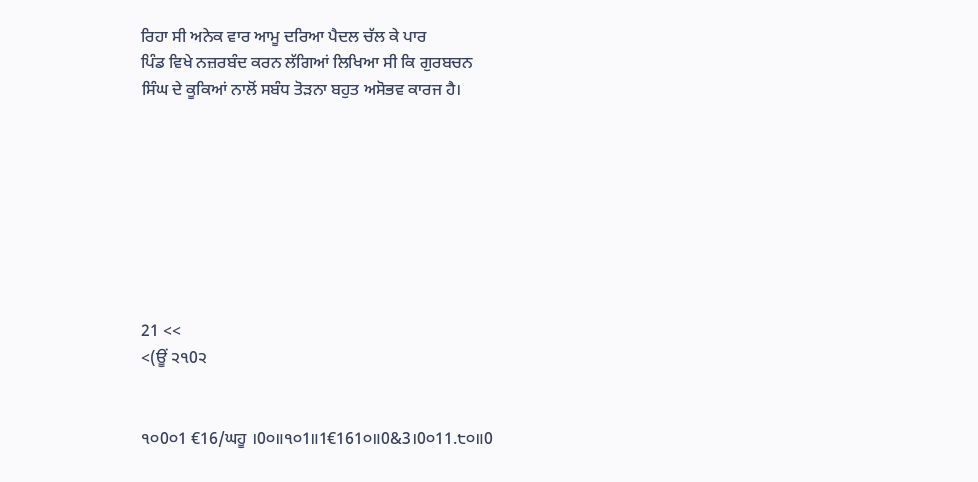ਰਿਹਾ ਸੀ ਅਨੇਕ ਵਾਰ ਆਮੂ ਦਰਿਆ ਪੈਦਲ ਚੱਲ ਕੇ ਪਾਰ
ਪਿੰਡ ਵਿਖੇ ਨਜ਼ਰਬੰਦ ਕਰਨ ਲੱਗਿਆਂ ਲਿਖਿਆ ਸੀ ਕਿ ਗੁਰਬਚਨ
ਸਿੰਘ ਦੇ ਕੂਕਿਆਂ ਨਾਲੋਂ ਸਬੰਧ ਤੋੜਨਾ ਬਹੁਤ ਅਸੋਭਵ ਕਾਰਜ ਹੈ।








21 <<
<(ਊਂ ੨੧0੨


੧੦0੦1 €16/ਘਹੂ ।0੦॥੧੦1॥1€161੦॥0&3।0੦11.੮੦॥0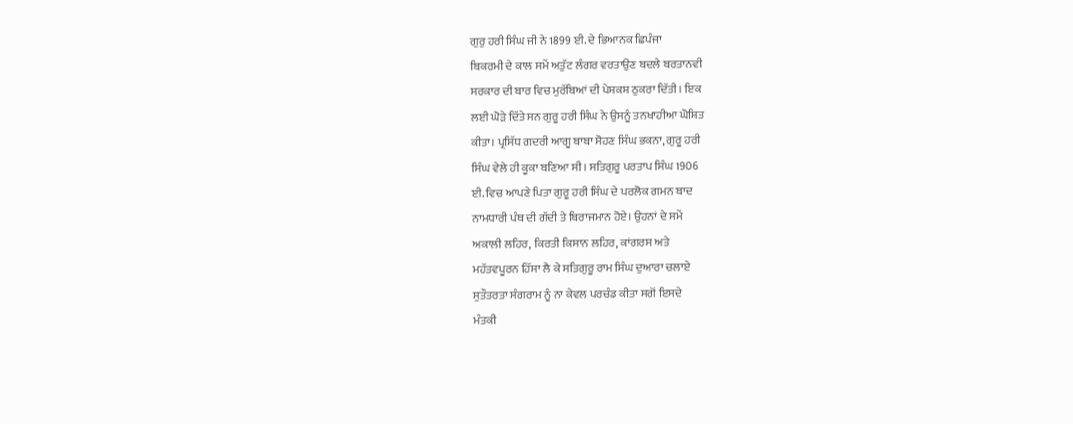ਗੁਰੁ ਹਰੀ ਸਿੰਘ ਜੀ ਨੇ 1899 ਈ. ਦੇ ਭਿਆਨਕ ਛਿਪੰਜਾ
ਬਿਕਰਮੀ ਦੇ ਕਾਲ ਸਮੇਂ ਅਤੁੱਟ ਲੰਗਰ ਵਰਤਾਉਣ ਬਦਲੇ ਬਰਤਾਨਵੀ
ਸਰਕਾਰ ਦੀ ਬਾਰ ਵਿਚ ਮੁਰੱਬਿਆਂ ਦੀ ਪੇਸ਼ਕਸ਼ ਠੁਕਰਾ ਦਿੱਤੀ। ਇਕ
ਲਈ ਘੋੜੇ ਦਿੱਤੇ ਸਨ ਗੁਰੂ ਹਰੀ ਸਿੰਘ ਨੇ ਉਸਨੂੰ ਤਨਖਾਹੀਆ ਘੋਸ਼ਿਤ
ਕੀਤਾ। ਪ੍ਰਸਿੱਧ ਗਦਰੀ ਆਗੂ ਬਾਬਾ ਸੋਹਣ ਸਿੰਘ ਭਕਨਾ, ਗੁਰੂ ਹਰੀ
ਸਿੰਘ ਵੇਲੇ ਹੀ ਕੂਕਾ ਬਣਿਆ ਸੀ। ਸਤਿਗੁਰੂ ਪਰਤਾਪ ਸਿੰਘ 1906
ਈ. ਵਿਚ ਆਪਣੇ ਪਿਤਾ ਗੁਰੂ ਹਰੀ ਸਿੰਘ ਦੇ ਪਰਲੋਕ ਗਮਨ ਬਾਦ
ਨਾਮਧਾਰੀ ਪੰਥ ਦੀ ਗੱਦੀ ਤੇ ਬਿਰਾਜਮਾਨ ਹੋਏ। ਉਹਨਾਂ ਦੇ ਸਮੇਂ
ਅਕਾਲੀ ਲਹਿਰ, ਕਿਰਤੀ ਕਿਸਾਨ ਲਹਿਰ, ਕਾਂਗਰਸ ਅਤੇ
ਮਹੱਤਵਪੂਰਨ ਹਿੱਸਾ ਲੈ ਕੇ ਸਤਿਗੁਰੂ ਰਾਮ ਸਿੰਘ ਦੁਆਰਾ ਚਲਾਏ
ਸੁਤੌਤਰਤਾ ਸੰਗਰਾਮ ਨੂੰ ਨਾ ਕੇਵਲ ਪਰਚੰਡ ਕੀਤਾ ਸਗੋਂ ਇਸਦੇ
ਮੰਤਕੀ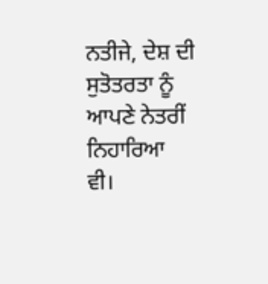ਨਤੀਜੇ, ਦੇਸ਼ ਦੀ ਸੁਤੋਤਰਤਾ ਨੂੰ ਆਪਣੇ ਨੇਤਰੀਂ ਨਿਹਾਰਿਆ
ਵੀ।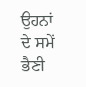ਉਹਨਾਂ ਦੇ ਸਮੇਂ ਭੈਣੀ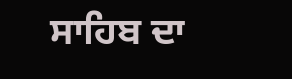ਸਾਹਿਬ ਦਾ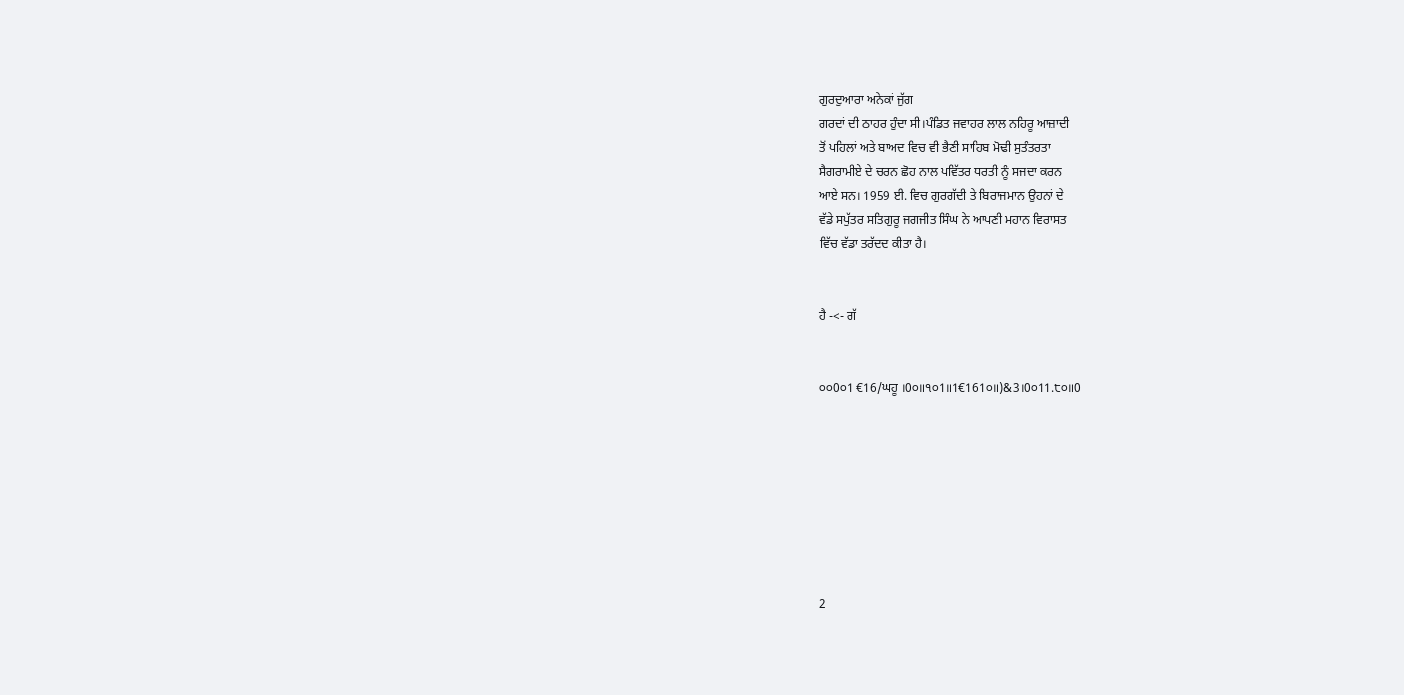ਗੁਰਦੁਆਰਾ ਅਨੇਕਾਂ ਜੁੱਗ
ਗਰਦਾਂ ਦੀ ਠਾਹਰ ਹੁੰਦਾ ਸੀ।ਪੰਡਿਤ ਜਵਾਹਰ ਲਾਲ ਨਹਿਰੂ ਆਜ਼ਾਦੀ
ਤੋਂ ਪਹਿਲਾਂ ਅਤੇ ਬਾਅਦ ਵਿਚ ਵੀ ਭੈਣੀ ਸਾਹਿਬ ਮੋਢੀ ਸੁਤੰਤਰਤਾ
ਸੈਗਰਾਮੀਏ ਦੇ ਚਰਨ ਛੋਹ ਨਾਲ ਪਵਿੱਤਰ ਧਰਤੀ ਨੂੰ ਸਜਦਾ ਕਰਨ
ਆਏ ਸਨ। 1959 ਈ. ਵਿਚ ਗੁਰਗੱਦੀ ਤੇ ਬਿਰਾਜਮਾਨ ਉਹਨਾਂ ਦੇ
ਵੱਡੇ ਸਪੁੱਤਰ ਸਤਿਗੁਰੂ ਜਗਜੀਤ ਸਿੰਘ ਨੇ ਆਪਣੀ ਮਹਾਨ ਵਿਰਾਸਤ
ਵਿੱਚ ਵੱਡਾ ਤਰੱਦਦ ਕੀਤਾ ਹੈ।


ਹੈ -<- ਗੱ


੦੦0੦1 €16/ਘਹੂ ।0੦॥੧੦1॥1€161੦॥)&3।0੦11.੮੦॥0








2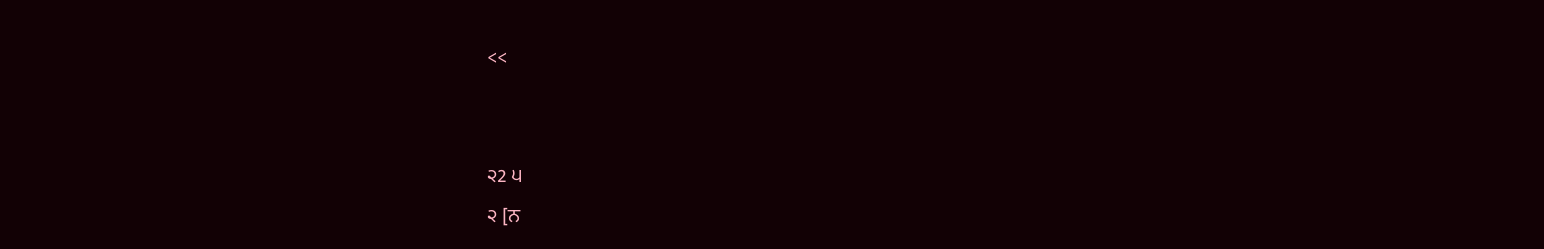<<


੨2 ੫
੨ [ਨ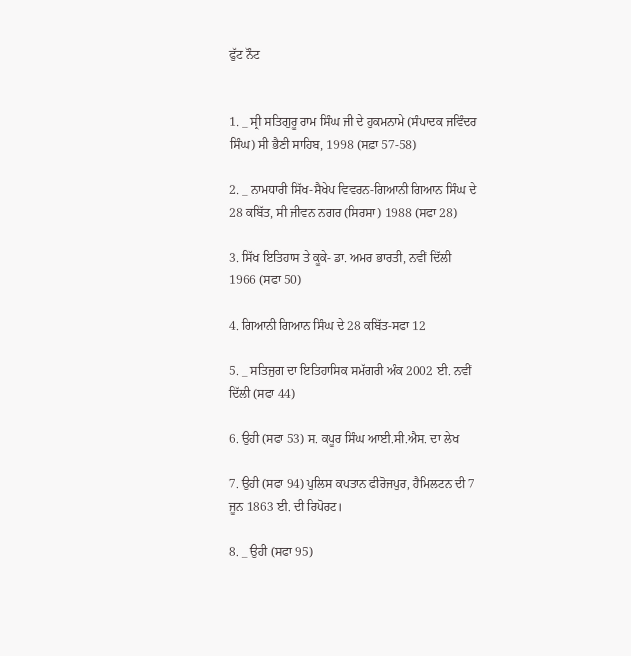ਫੁੱਟ ਨੌਟ


1. _ ਸ੍ਰੀ ਸਤਿਗੁਰੂ ਰਾਮ ਸਿੰਘ ਜੀ ਦੇ ਹੁਕਮਨਾਮੇ (ਸੰਪਾਦਕ ਜਵਿੰਦਰ
ਸਿੰਘ) ਸੀ ਭੈਣੀ ਸਾਹਿਬ, 1998 (ਸਫ਼ਾ 57-58)

2. _ ਨਾਮਧਾਰੀ ਸਿੱਖ-ਸੈਖੇਪ ਵਿਵਰਨ-ਗਿਆਨੀ ਗਿਆਨ ਸਿੰਘ ਦੇ
28 ਕਬਿੱਤ, ਸੀ ਜੀਵਨ ਨਗਰ (ਸਿਰਸਾ) 1988 (ਸਫਾ 28)

3. ਸਿੱਖ ਇਤਿਹਾਸ ਤੇ ਕੂਕੇ- ਡਾ. ਅਮਰ ਭਾਰਤੀ, ਨਵੀਂ ਦਿੱਲੀ
1966 (ਸਫਾ 50)

4. ਗਿਆਨੀ ਗਿਆਨ ਸਿੰਘ ਦੇ 28 ਕਬਿੱਤ-ਸਫਾ 12

5. _ ਸਤਿਜੁਗ ਦਾ ਇਤਿਹਾਸਿਕ ਸਮੱਗਰੀ ਅੰਕ 2002 ਈ. ਨਵੀਂ
ਦਿੱਲੀ (ਸਫਾ 44)

6. ਉਹੀ (ਸਫਾ 53) ਸ. ਕਪੂਰ ਸਿੰਘ ਆਈ.ਸੀ.ਐਸ. ਦਾ ਲੇਖ

7. ਉਹੀ (ਸਫਾ 94) ਪੁਲਿਸ ਕਪਤਾਨ ਫੀਰੋਜਪੁਰ, ਹੈਮਿਲਟਨ ਦੀ 7
ਜੂਨ 1863 ਈ. ਦੀ ਰਿਪੋਰਟ।

8. _ ਉਹੀ (ਸਫਾ 95)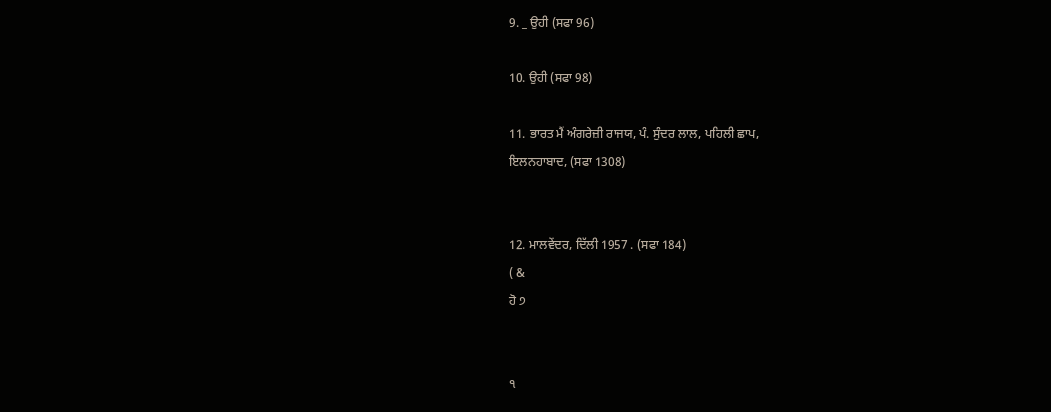9. _ ਉਹੀ (ਸਫਾ 96)

10. ਉਹੀ (ਸਫਾ 98)

11. ਭਾਰਤ ਮੈਂ ਅੰਗਰੇਜ਼ੀ ਰਾਜਯ, ਪੰ. ਸੁੰਦਰ ਲਾਲ, ਪਹਿਲੀ ਛਾਪ,
ਇਲਨਹਾਬਾਦ, (ਸਫਾ 1308)


12. ਮਾਲਵੇਂਦਰ, ਦਿੱਲੀ 1957 . (ਸਫਾ 184)
( &
ਹੋ ੭


੧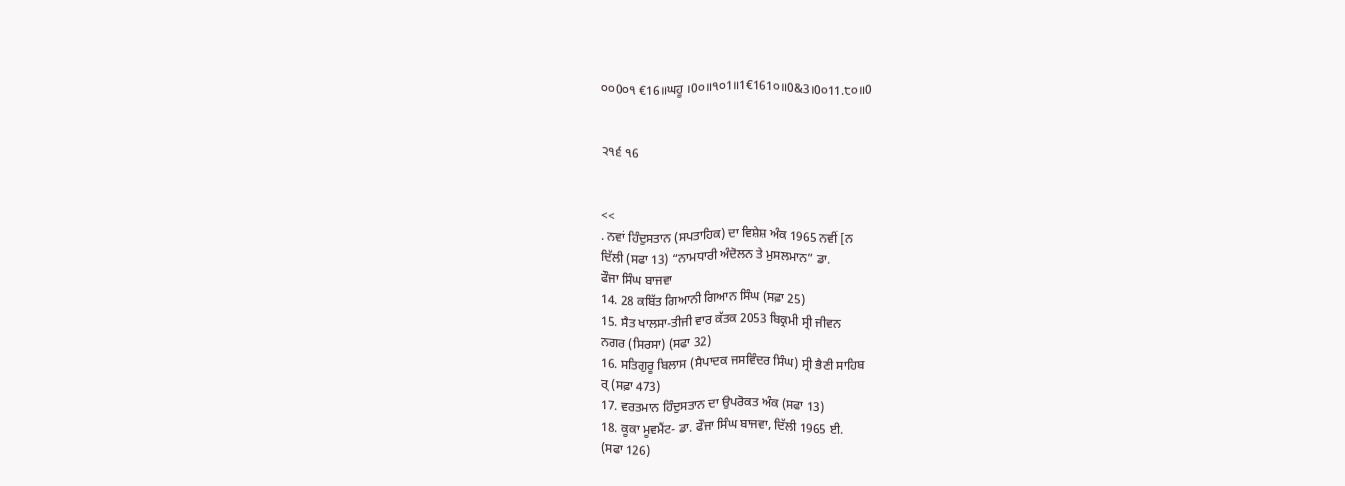੦੦0੦੧ €16॥ਘਹੂ ।0੦॥੧੦1॥1€161੦॥0&3।0੦11.੮੦॥0


੨੧੬ ੧6


<<
. ਨਵਾਂ ਹਿੰਦੁਸਤਾਨ (ਸਪਤਾਹਿਕ) ਦਾ ਵਿਸ਼ੇਸ਼ ਅੰਕ 1965 ਨਵੀਂ [ਨ
ਦਿੱਲੀ (ਸਫਾ 13) “ਨਾਮਧਾਰੀ ਅੰਦੋਲਨ ਤੇ ਮੁਸਲਮਾਨ” ਡਾ.
ਫੌਜਾ ਸਿੰਘ ਬਾਜਵਾ
14. 28 ਕਬਿੱਤ ਗਿਆਨੀ ਗਿਆਨ ਸਿੰਘ (ਸਫ਼ਾ 25)
15. ਸੈਤ ਖਾਲਸਾ-ਤੀਜੀ ਵਾਰ ਕੱਤਕ 2053 ਬਿਕ੍ਰਮੀ ਸ੍ਰੀ ਜੀਵਨ
ਨਗਰ (ਸਿਰਸਾ) (ਸਫਾ 32)
16. ਸਤਿਗੁਰੂ ਬਿਲਾਸ (ਸੈਪਾਦਕ ਜਸਵਿੰਦਰ ਸਿੰਘ) ਸ੍ਰੀ ਭੈਣੀ ਸਾਹਿਬ
ਰ੍‌ (ਸਫ਼ਾ 473)
17. ਵਰਤਮਾਨ ਹਿੰਦੁਸਤਾਨ ਦਾ ਉਪਰੋਕਤ ਅੰਕ (ਸਫਾ 13)
18. ਕੂਕਾ ਮੂਵਮੈਂਟ- ਡਾ. ਫੌਜਾ ਸਿੰਘ ਬਾਜਵਾ, ਦਿੱਲੀ 1965 ਈ.
(ਸਫਾ 126)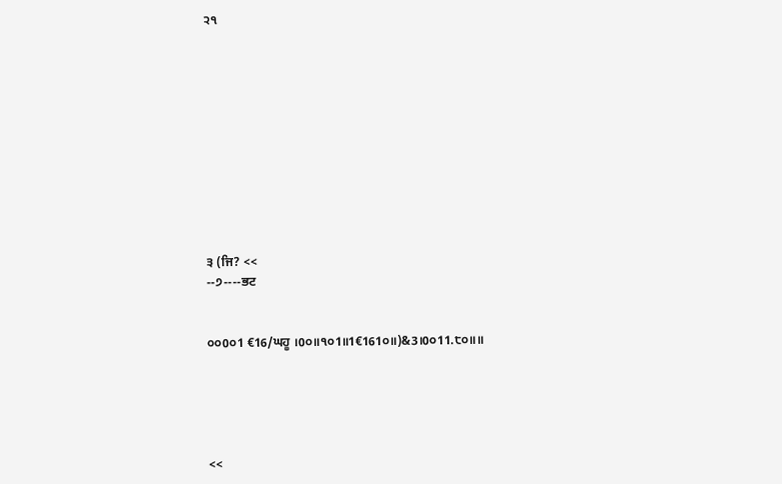੨੧











੩ (ਜਿ? <<
--੭----ਭਟ


੦੦0੦1 €16/ਘਹੂ ।0੦॥੧੦1॥1€161੦॥)&3।0੦11.੮੦॥॥





<<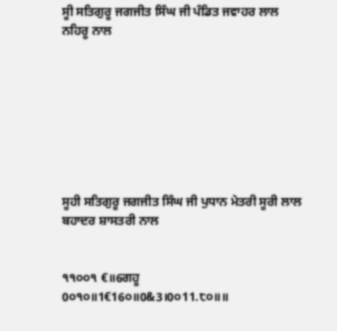ਸੂੀ ਸਤਿਗੁਰੂ ਜਗਜੀਤ ਸਿੰਘ ਜੀ ਪੰਡਿਤ ਜਵਾਹਰ ਲਾਲ ਨਹਿਰੂ ਨਾਲ








ਸੂਹੀ ਸਤਿਗੁਰੂ ਜਗਜੀਤ ਸਿੰਘ ਜੀ ਪੁਧਾਨ ਮੇਤਰੀ ਸੂਰੀ ਲਾਲ ਬਹਾਦਰ ਸ਼ਾਸਤਰੀ ਨਾਲ


੧੧੦੦੧ €॥6ਗਹੂ 0੦੧੦॥1€16੦॥0&3।0੦11.੮੦॥॥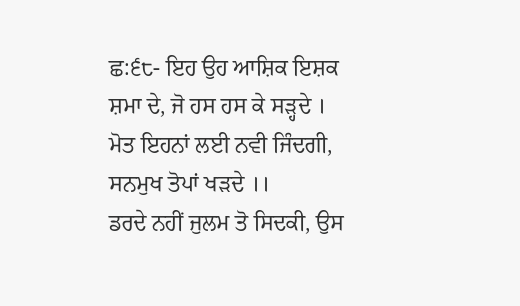ਛ:੬੮- ਇਹ ਉਹ ਆਸ਼ਿਕ ਇਸ਼ਕ ਸ਼ਮਾ ਦੇ, ਜੋ ਹਸ ਹਸ ਕੇ ਸੜ੍ਹਦੇ ।
ਮੋਤ ਇਹਨਾਂ ਲਈ ਨਵੀ ਜਿੰਦਗੀ, ਸਨਮੁਖ ਤੋਪਾਂ ਖੜਦੇ ।।
ਡਰਦੇ ਨਹੀਂ ਜੁਲਮ ਤੋ ਸਿਦਕੀ, ਉਸ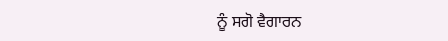ਨੂੰ ਸਗੋ ਵੈਗਾਰਨ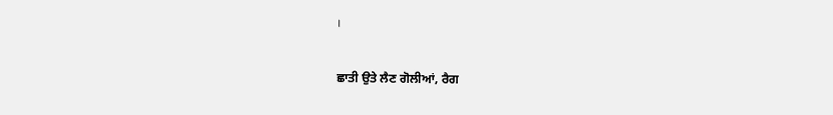।

ਛਾਤੀ ਉਤੇ ਲੈਣ ਗੋਲੀਆਂ, ਰੈਗ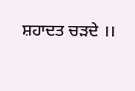ਸ਼ਹਾਦਤ ਚੜਦੇ ।।